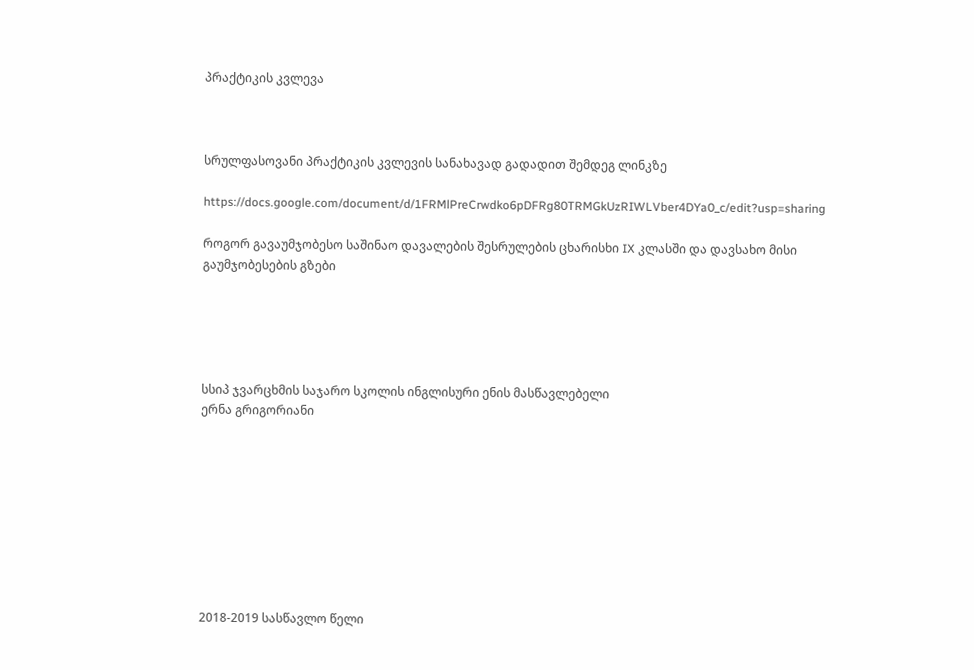პრაქტიკის კვლევა



სრულფასოვანი პრაქტიკის კვლევის სანახავად გადადით შემდეგ ლინკზე

https://docs.google.com/document/d/1FRMlPreCrwdko6pDFRg80TRMGkUzRIWLVber4DYa0_c/edit?usp=sharing

როგორ გავაუმჯობესო საშინაო დავალების შესრულების ცხარისხი IX კლასში და დავსახო მისი გაუმჯობესების გზები





სსიპ ჯვარცხმის საჯარო სკოლის ინგლისური ენის მასწავლებელი
ერნა გრიგორიანი









2018-2019 სასწავლო წელი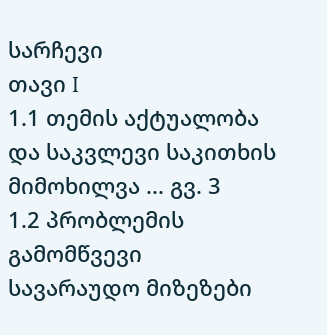სარჩევი
თავი I
1.1 თემის აქტუალობა და საკვლევი საკითხის მიმოხილვა ... გვ. 3
1.2 პრობლემის გამომწვევი სავარაუდო მიზეზები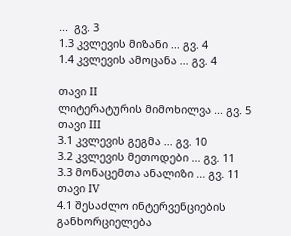...  გვ. 3
1.3 კვლევის მიზანი ... გვ. 4
1.4 კვლევის ამოცანა ... გვ. 4

თავი II
ლიტერატურის მიმოხილვა ... გვ. 5
თავი III
3.1 კვლევის გეგმა ... გვ. 10
3.2 კვლევის მეთოდები ... გვ. 11
3.3 მონაცემთა ანალიზი ... გვ. 11
თავი IV
4.1 შესაძლო ინტერვენციების განხორციელება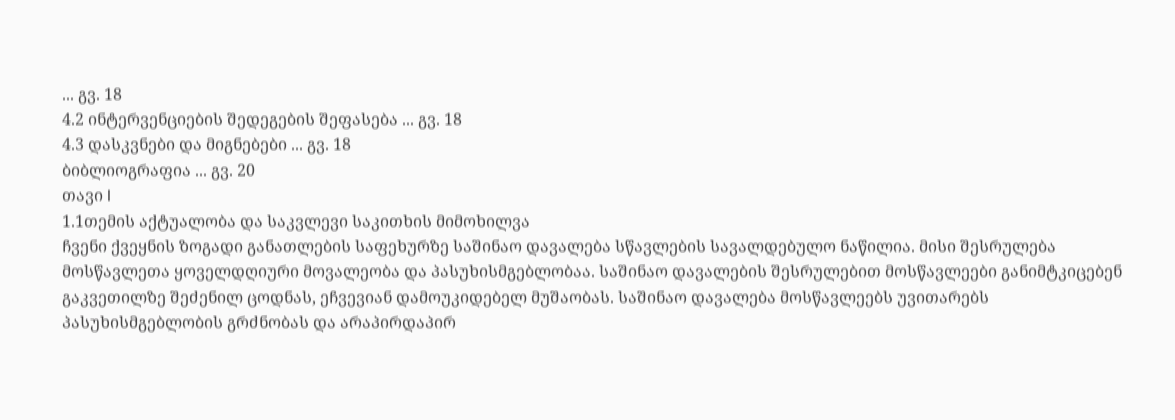... გვ. 18
4.2 ინტერვენციების შედეგების შეფასება ... გვ. 18
4.3 დასკვნები და მიგნებები ... გვ. 18
ბიბლიოგრაფია ... გვ. 20
თავი I
1.1თემის აქტუალობა და საკვლევი საკითხის მიმოხილვა
ჩვენი ქვეყნის ზოგადი განათლების საფეხურზე საშინაო დავალება სწავლების სავალდებულო ნაწილია. მისი შესრულება მოსწავლეთა ყოველდღიური მოვალეობა და პასუხისმგებლობაა. საშინაო დავალების შესრულებით მოსწავლეები განიმტკიცებენ გაკვეთილზე შეძენილ ცოდნას, ეჩვევიან დამოუკიდებელ მუშაობას. საშინაო დავალება მოსწავლეებს უვითარებს პასუხისმგებლობის გრძნობას და არაპირდაპირ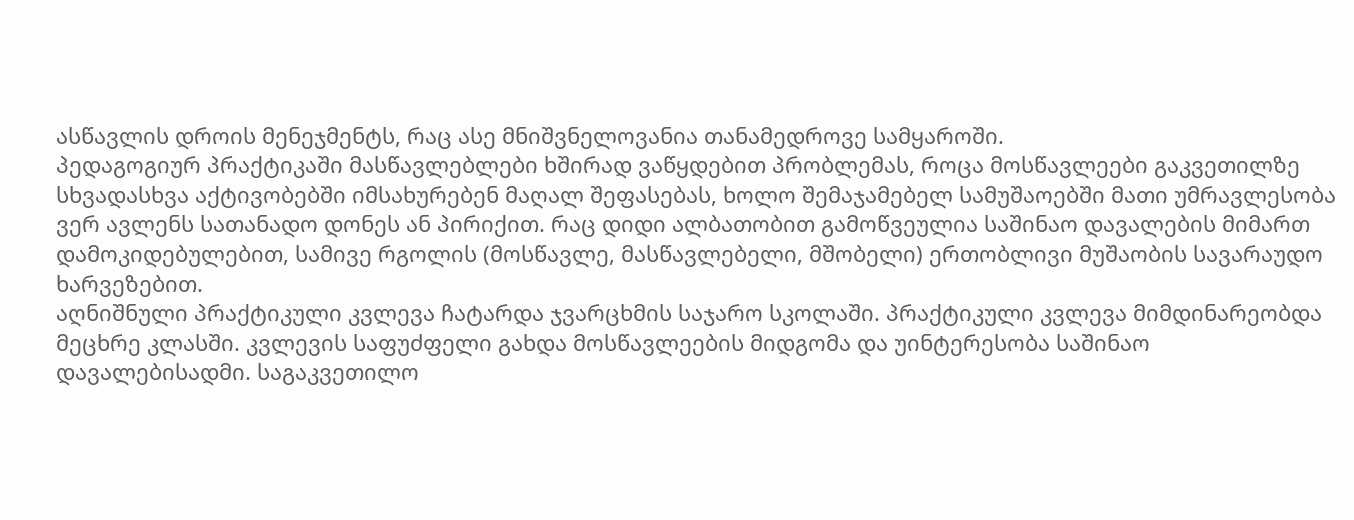ასწავლის დროის მენეჯმენტს, რაც ასე მნიშვნელოვანია თანამედროვე სამყაროში.
პედაგოგიურ პრაქტიკაში მასწავლებლები ხშირად ვაწყდებით პრობლემას, როცა მოსწავლეები გაკვეთილზე სხვადასხვა აქტივობებში იმსახურებენ მაღალ შეფასებას, ხოლო შემაჯამებელ სამუშაოებში მათი უმრავლესობა ვერ ავლენს სათანადო დონეს ან პირიქით. რაც დიდი ალბათობით გამოწვეულია საშინაო დავალების მიმართ დამოკიდებულებით, სამივე რგოლის (მოსწავლე, მასწავლებელი, მშობელი) ერთობლივი მუშაობის სავარაუდო ხარვეზებით.
აღნიშნული პრაქტიკული კვლევა ჩატარდა ჯვარცხმის საჯარო სკოლაში. პრაქტიკული კვლევა მიმდინარეობდა მეცხრე კლასში. კვლევის საფუძფელი გახდა მოსწავლეების მიდგომა და უინტერესობა საშინაო დავალებისადმი. საგაკვეთილო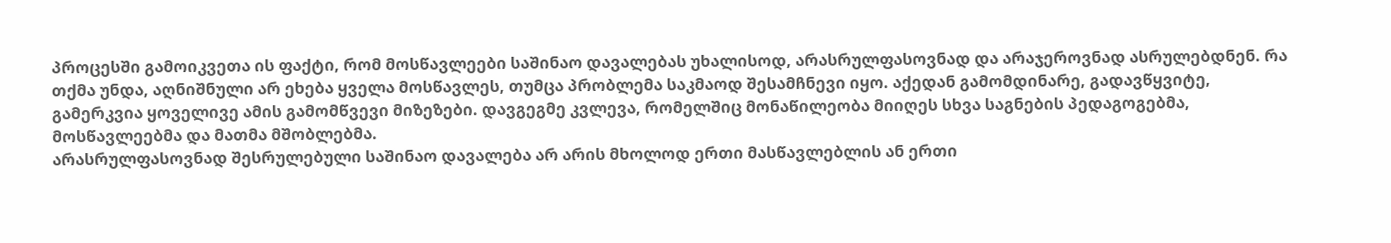პროცესში გამოიკვეთა ის ფაქტი, რომ მოსწავლეები საშინაო დავალებას უხალისოდ, არასრულფასოვნად და არაჯეროვნად ასრულებდნენ. რა თქმა უნდა, აღნიშნული არ ეხება ყველა მოსწავლეს, თუმცა პრობლემა საკმაოდ შესამჩნევი იყო. აქედან გამომდინარე, გადავწყვიტე, გამერკვია ყოველივე ამის გამომწვევი მიზეზები. დავგეგმე კვლევა, რომელშიც მონაწილეობა მიიღეს სხვა საგნების პედაგოგებმა, მოსწავლეებმა და მათმა მშობლებმა.
არასრულფასოვნად შესრულებული საშინაო დავალება არ არის მხოლოდ ერთი მასწავლებლის ან ერთი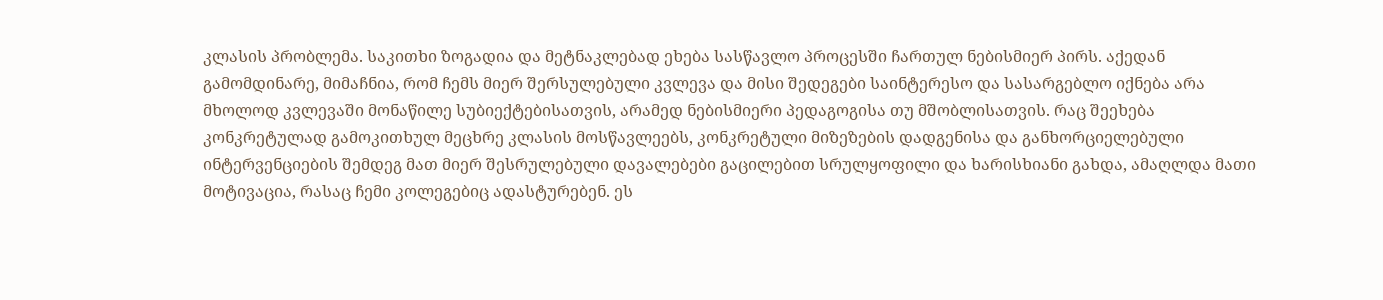კლასის პრობლემა. საკითხი ზოგადია და მეტნაკლებად ეხება სასწავლო პროცესში ჩართულ ნებისმიერ პირს. აქედან გამომდინარე, მიმაჩნია, რომ ჩემს მიერ შერსულებული კვლევა და მისი შედეგები საინტერესო და სასარგებლო იქნება არა მხოლოდ კვლევაში მონაწილე სუბიექტებისათვის, არამედ ნებისმიერი პედაგოგისა თუ მშობლისათვის. რაც შეეხება კონკრეტულად გამოკითხულ მეცხრე კლასის მოსწავლეებს, კონკრეტული მიზეზების დადგენისა და განხორციელებული ინტერვენციების შემდეგ მათ მიერ შესრულებული დავალებები გაცილებით სრულყოფილი და ხარისხიანი გახდა, ამაღლდა მათი მოტივაცია, რასაც ჩემი კოლეგებიც ადასტურებენ. ეს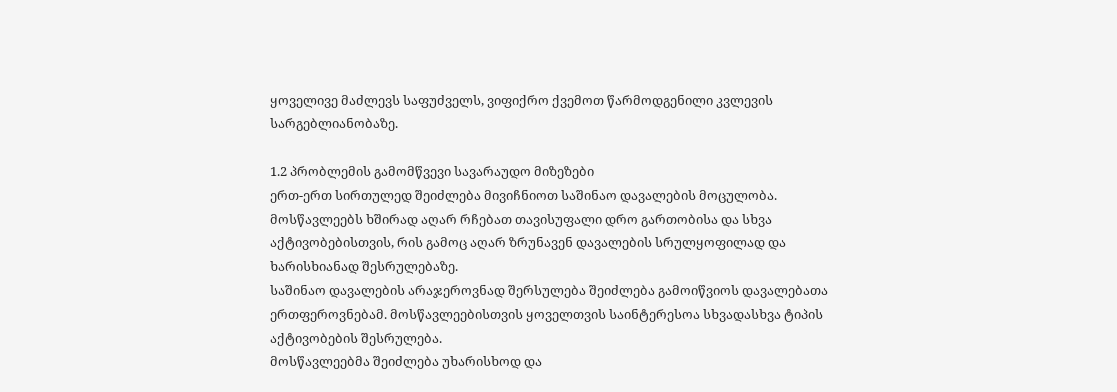ყოველივე მაძლევს საფუძველს, ვიფიქრო ქვემოთ წარმოდგენილი კვლევის სარგებლიანობაზე.

1.2 პრობლემის გამომწვევი სავარაუდო მიზეზები
ერთ-ერთ სირთულედ შეიძლება მივიჩნიოთ საშინაო დავალების მოცულობა. მოსწავლეებს ხშირად აღარ რჩებათ თავისუფალი დრო გართობისა და სხვა აქტივობებისთვის, რის გამოც აღარ ზრუნავენ დავალების სრულყოფილად და ხარისხიანად შესრულებაზე.
საშინაო დავალების არაჯეროვნად შერსულება შეიძლება გამოიწვიოს დავალებათა ერთფეროვნებამ. მოსწავლეებისთვის ყოველთვის საინტერესოა სხვადასხვა ტიპის აქტივობების შესრულება.
მოსწავლეებმა შეიძლება უხარისხოდ და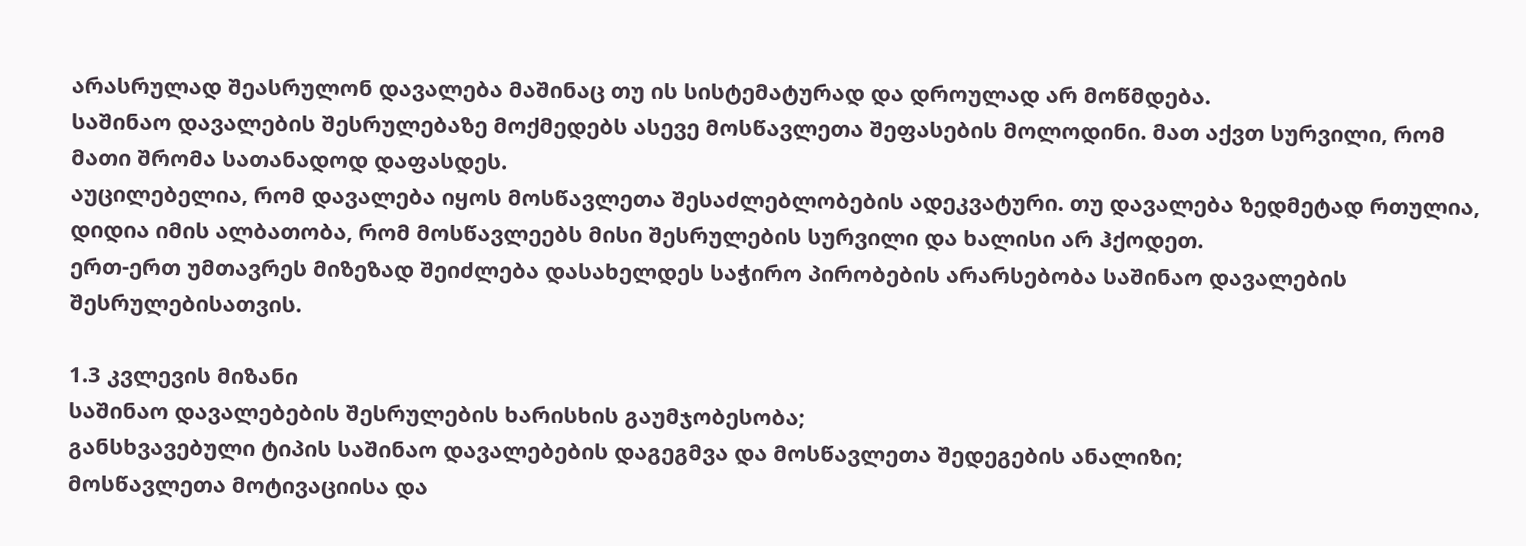არასრულად შეასრულონ დავალება მაშინაც თუ ის სისტემატურად და დროულად არ მოწმდება.
საშინაო დავალების შესრულებაზე მოქმედებს ასევე მოსწავლეთა შეფასების მოლოდინი. მათ აქვთ სურვილი, რომ მათი შრომა სათანადოდ დაფასდეს.
აუცილებელია, რომ დავალება იყოს მოსწავლეთა შესაძლებლობების ადეკვატური. თუ დავალება ზედმეტად რთულია, დიდია იმის ალბათობა, რომ მოსწავლეებს მისი შესრულების სურვილი და ხალისი არ ჰქოდეთ.
ერთ-ერთ უმთავრეს მიზეზად შეიძლება დასახელდეს საჭირო პირობების არარსებობა საშინაო დავალების შესრულებისათვის.

1.3 კვლევის მიზანი
საშინაო დავალებების შესრულების ხარისხის გაუმჯობესობა;
განსხვავებული ტიპის საშინაო დავალებების დაგეგმვა და მოსწავლეთა შედეგების ანალიზი;
მოსწავლეთა მოტივაციისა და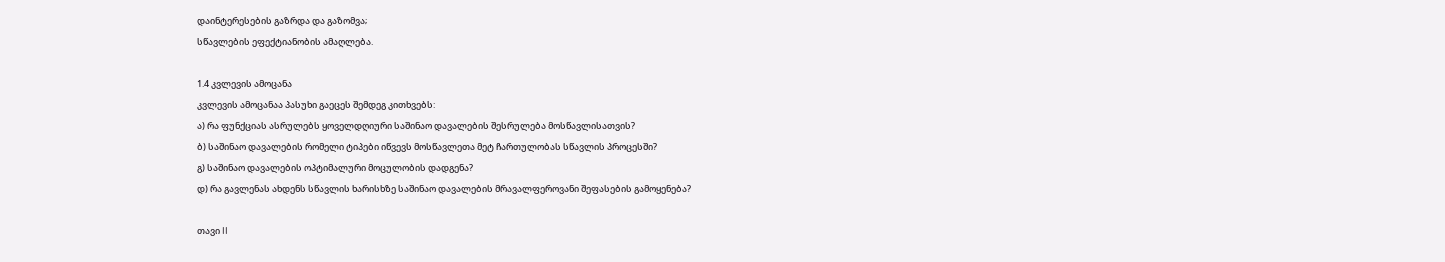დაინტერესების გაზრდა და გაზომვა;
სწავლების ეფექტიანობის ამაღლება.

1.4 კვლევის ამოცანა
კვლევის ამოცანაა პასუხი გაეცეს შემდეგ კითხვებს:
ა) რა ფუნქციას ასრულებს ყოველდღიური საშინაო დავალების შესრულება მოსწავლისათვის?
ბ) საშინაო დავალების რომელი ტიპები იწვევს მოსწავლეთა მეტ ჩართულობას სწავლის პროცესში?
გ) საშინაო დავალების ოპტიმალური მოცულობის დადგენა?
დ) რა გავლენას ახდენს სწავლის ხარისხზე საშინაო დავალების მრავალფეროვანი შეფასების გამოყენება?

თავი II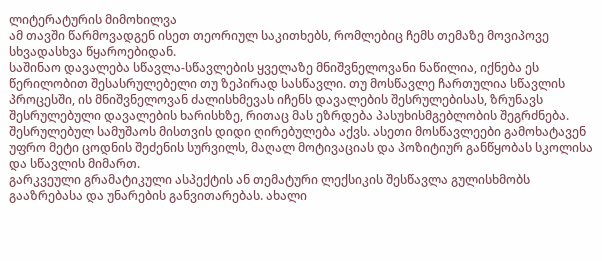ლიტერატურის მიმოხილვა
ამ თავში წარმოვადგენ ისეთ თეორიულ საკითხებს, რომლებიც ჩემს თემაზე მოვიპოვე სხვადასხვა წყაროებიდან.
საშინაო დავალება სწავლა-სწავლების ყველაზე მნიშვნელოვანი ნაწილია, იქნება ეს წერილობით შესასრულებელი თუ ზეპირად სასწავლი. თუ მოსწავლე ჩართულია სწავლის პროცესში, ის მნიშვნელოვან ძალისხმევას იჩენს დავალების შესრულებისას, ზრუნავს შესრულებული დავალების ხარისხზე, რითაც მას ეზრდება პასუხისმგებლობის შეგრძნება. შესრულებულ სამუშაოს მისთვის დიდი ღირებულება აქვს. ასეთი მოსწავლეები გამოხატავენ უფრო მეტი ცოდნის შეძენის სურვილს, მაღალ მოტივაციას და პოზიტიურ განწყობას სკოლისა და სწავლის მიმართ.
გარკვეული გრამატიკული ასპექტის ან თემატური ლექსიკის შესწავლა გულისხმობს გააზრებასა და უნარების განვითარებას. ახალი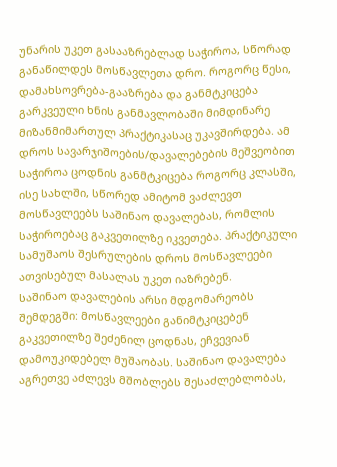უნარის უკეთ გასააზრებლად საჭიროა, სწორად განაწილდეს მოსწავლეთა დრო. როგორც წესი, დამახსოვრება-გააზრება და განმტკიცება გარკვეული ხნის განმავლობაში მიმდინარე მიზანმიმართულ პრაქტიკასაც უკავშირდება. ამ დროს სავარჯიშოების/დავალებების მეშვეობით საჭიროა ცოდნის განმტკიცება როგორც კლასში, ისე სახლში, სწორედ ამიტომ ვაძლევთ მოსწავლეებს საშინაო დავალებას, რომლის საჭიროებაც გაკვეთილზე იკვეთება. პრაქტიკული სამუშაოს შესრულების დროს მოსწავლეები ათვისებულ მასალას უკეთ იაზრებენ.
საშინაო დავალების არსი მდგომარეობს შემდეგში: მოსწავლეები განიმტკიცებენ გაკვეთილზე შეძენილ ცოდნას, ეჩვევიან დამოუკიდებელ მუშაობას. საშინაო დავალება აგრეთვე აძლევს მშობლებს შესაძლებლობას,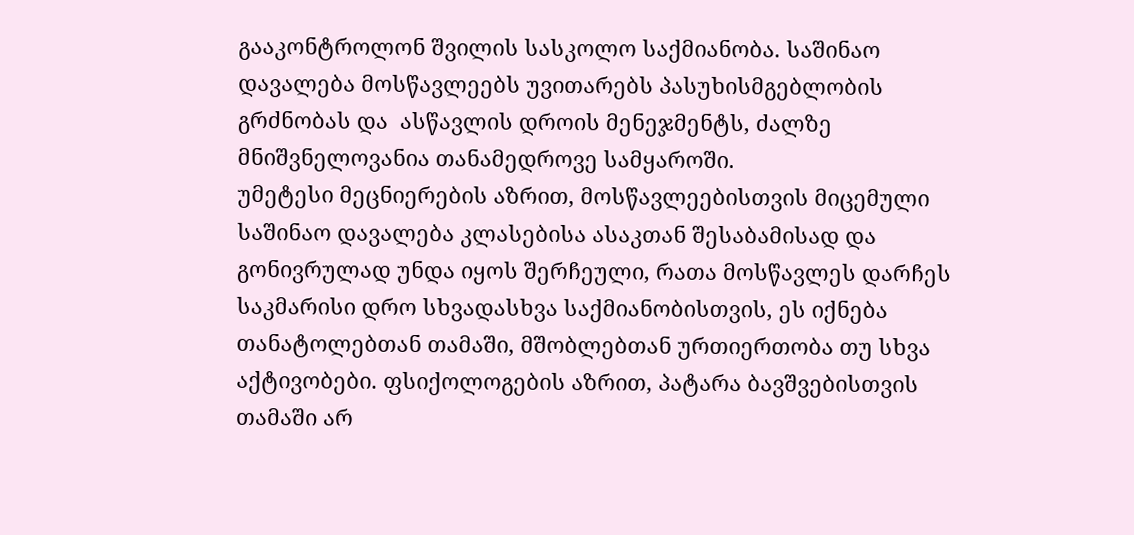გააკონტროლონ შვილის სასკოლო საქმიანობა. საშინაო დავალება მოსწავლეებს უვითარებს პასუხისმგებლობის გრძნობას და  ასწავლის დროის მენეჯმენტს, ძალზე მნიშვნელოვანია თანამედროვე სამყაროში.
უმეტესი მეცნიერების აზრით, მოსწავლეებისთვის მიცემული საშინაო დავალება კლასებისა ასაკთან შესაბამისად და გონივრულად უნდა იყოს შერჩეული, რათა მოსწავლეს დარჩეს საკმარისი დრო სხვადასხვა საქმიანობისთვის, ეს იქნება თანატოლებთან თამაში, მშობლებთან ურთიერთობა თუ სხვა აქტივობები. ფსიქოლოგების აზრით, პატარა ბავშვებისთვის თამაში არ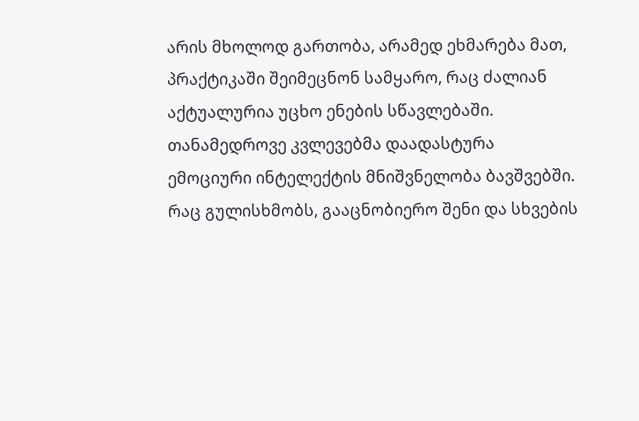არის მხოლოდ გართობა, არამედ ეხმარება მათ, პრაქტიკაში შეიმეცნონ სამყარო, რაც ძალიან აქტუალურია უცხო ენების სწავლებაში.
თანამედროვე კვლევებმა დაადასტურა ემოციური ინტელექტის მნიშვნელობა ბავშვებში. რაც გულისხმობს, გააცნობიერო შენი და სხვების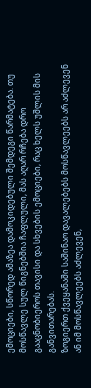ემოციები, სწორედ ამაზეა დამოკიდებული შემდეგი წარმატება. თუ მოსწავლე სულ წიგნებშია ჩაფლული, მას აღარ რჩება დრო გააცნობიეროს თავისი და სხვების ემოციები, რაც ხელს უშლის მის განვითარებას.
ზოგიერთ ქვეყანაში საშინაო დავალებებს მოსწავლეებს არ აძლევენ ან იმ მოსწავლეებს აძლევენ,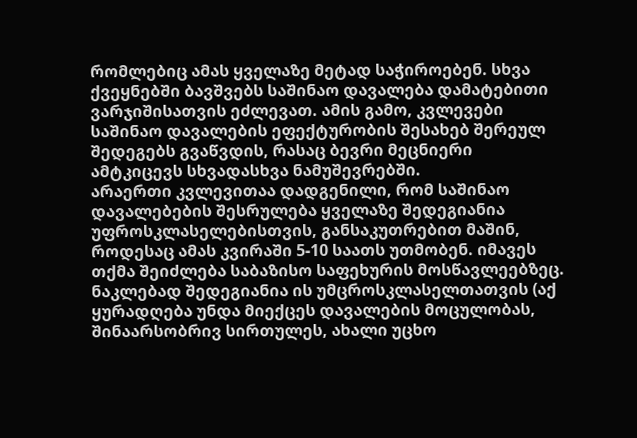რომლებიც ამას ყველაზე მეტად საჭიროებენ. სხვა ქვეყნებში ბავშვებს საშინაო დავალება დამატებითი ვარჯიშისათვის ეძლევათ. ამის გამო, კვლევები საშინაო დავალების ეფექტურობის შესახებ შერეულ შედეგებს გვაწვდის, რასაც ბევრი მეცნიერი ამტკიცევს სხვადასხვა ნამუშევრებში.
არაერთი კვლევითაა დადგენილი, რომ საშინაო დავალებების შესრულება ყველაზე შედეგიანია უფროსკლასელებისთვის, განსაკუთრებით მაშინ, როდესაც ამას კვირაში 5-10 საათს უთმობენ. იმავეს თქმა შეიძლება საბაზისო საფეხურის მოსწავლეებზეც. ნაკლებად შედეგიანია ის უმცროსკლასელთათვის (აქ ყურადღება უნდა მიექცეს დავალების მოცულობას, შინაარსობრივ სირთულეს, ახალი უცხო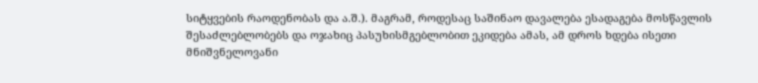სიტყვების რაოდენობას და ა.შ.). მაგრამ, როდესაც საშინაო დავალება ესადაგება მოსწავლის შესაძლებლობებს და ოჯახიც პასუხისმგებლობით ეკიდება ამას, ამ დროს ხდება ისეთი მნიშვნელოვანი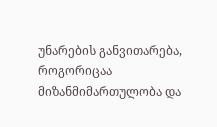უნარების განვითარება, როგორიცაა მიზანმიმართულობა და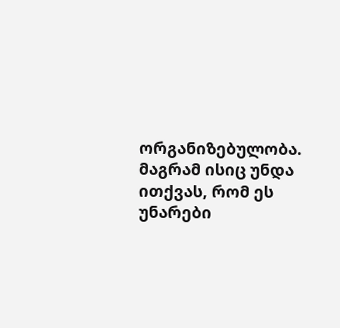ორგანიზებულობა. მაგრამ ისიც უნდა ითქვას, რომ ეს უნარები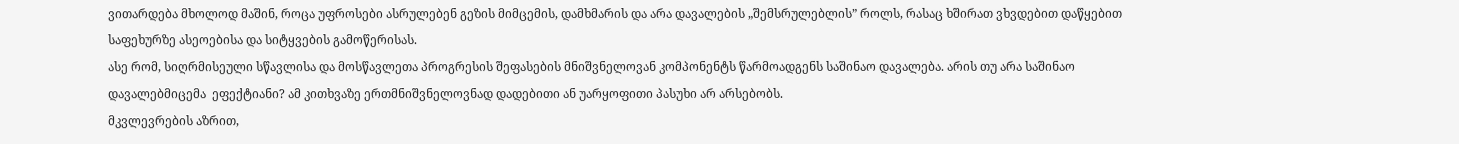ვითარდება მხოლოდ მაშინ, როცა უფროსები ასრულებენ გეზის მიმცემის, დამხმარის და არა დავალების „შემსრულებლის” როლს, რასაც ხშირათ ვხვდებით დაწყებით საფეხურზე ასეოებისა და სიტყვების გამოწერისას.
ასე რომ, სიღრმისეული სწავლისა და მოსწავლეთა პროგრესის შეფასების მნიშვნელოვან კომპონენტს წარმოადგენს საშინაო დავალება. არის თუ არა საშინაო დავალებმიცემა  ეფექტიანი? ამ კითხვაზე ერთმნიშვნელოვნად დადებითი ან უარყოფითი პასუხი არ არსებობს.
მკვლევრების აზრით,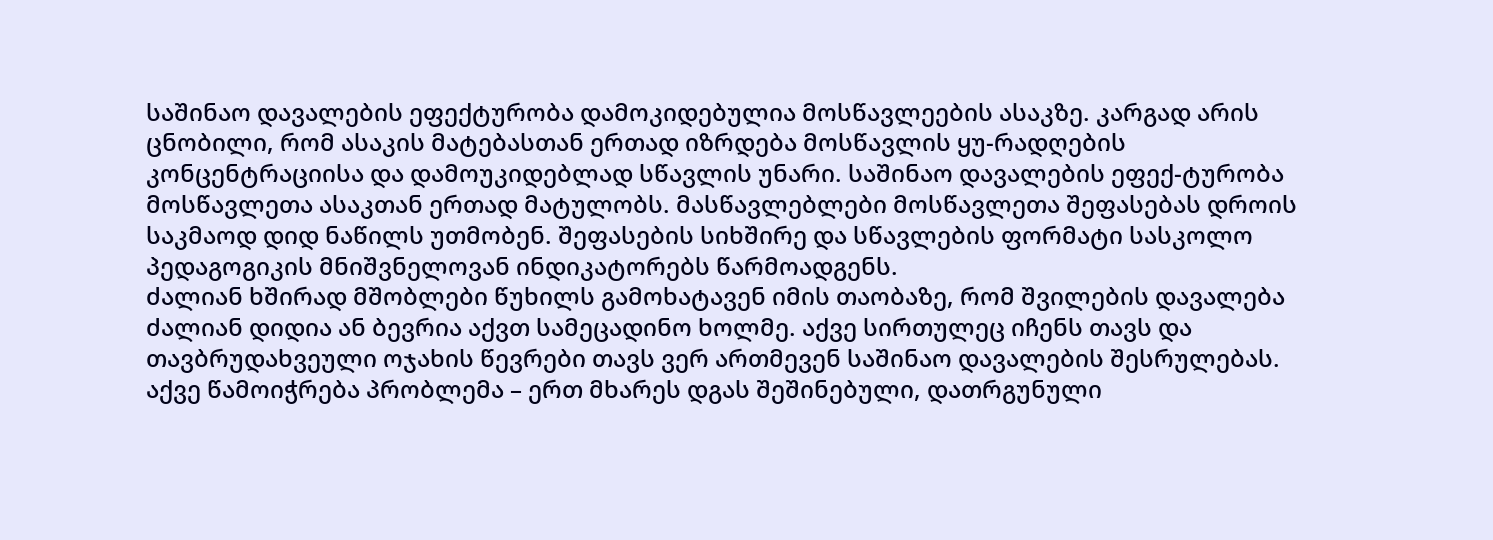საშინაო დავალების ეფექტურობა დამოკიდებულია მოსწავლეების ასაკზე. კარგად არის ცნობილი, რომ ასაკის მატებასთან ერთად იზრდება მოსწავლის ყუ-რადღების კონცენტრაციისა და დამოუკიდებლად სწავლის უნარი. საშინაო დავალების ეფექ-ტურობა მოსწავლეთა ასაკთან ერთად მატულობს. მასწავლებლები მოსწავლეთა შეფასებას დროის საკმაოდ დიდ ნაწილს უთმობენ. შეფასების სიხშირე და სწავლების ფორმატი სასკოლო პედაგოგიკის მნიშვნელოვან ინდიკატორებს წარმოადგენს.
ძალიან ხშირად მშობლები წუხილს გამოხატავენ იმის თაობაზე, რომ შვილების დავალება ძალიან დიდია ან ბევრია აქვთ სამეცადინო ხოლმე. აქვე სირთულეც იჩენს თავს და თავბრუდახვეული ოჯახის წევრები თავს ვერ ართმევენ საშინაო დავალების შესრულებას. აქვე წამოიჭრება პრობლემა – ერთ მხარეს დგას შეშინებული, დათრგუნული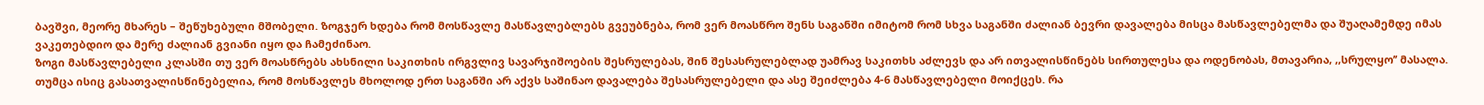ბავშვი, მეორე მხარეს – შეწუხებული მშობელი. ზოგჯერ ხდება რომ მოსწავლე მასწავლებლებს გვეუბნება, რომ ვერ მოასწრო შენს საგანში იმიტომ რომ სხვა საგანში ძალიან ბევრი დავალება მისცა მასწავლებელმა და შუაღამემდე იმას ვაკეთებდიო და მერე ძალიან გვიანი იყო და ჩამეძინაო.
ზოგი მასწავლებელი კლასში თუ ვერ მოასწრებს ახსნილი საკითხის ირგვლივ სავარჯიშოების შესრულებას, შინ შესასრულებლად უამრავ საკითხს აძლევს და არ ითვალისწინებს სირთულესა და ოდენობას, მთავარია, ,,სრულყო’’ მასალა. თუმცა ისიც გასათვალისწინებელია, რომ მოსწავლეს მხოლოდ ერთ საგანში არ აქვს საშინაო დავალება შესასრულებელი და ასე შეიძლება 4-6 მასწავლებელი მოიქცეს. რა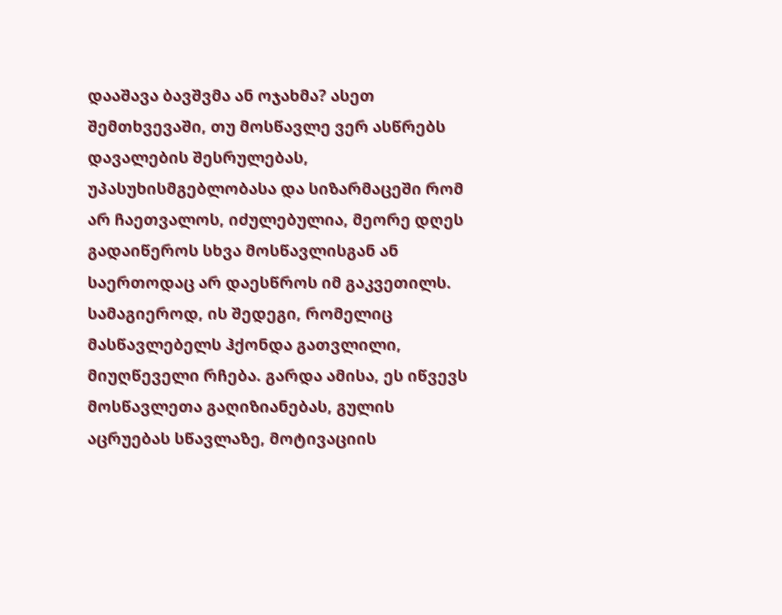დააშავა ბავშვმა ან ოჯახმა? ასეთ შემთხვევაში, თუ მოსწავლე ვერ ასწრებს დავალების შესრულებას, უპასუხისმგებლობასა და სიზარმაცეში რომ არ ჩაეთვალოს, იძულებულია, მეორე დღეს გადაიწეროს სხვა მოსწავლისგან ან საერთოდაც არ დაესწროს იმ გაკვეთილს. სამაგიეროდ, ის შედეგი, რომელიც მასწავლებელს ჰქონდა გათვლილი, მიუღწეველი რჩება. გარდა ამისა, ეს იწვევს მოსწავლეთა გაღიზიანებას, გულის აცრუებას სწავლაზე, მოტივაციის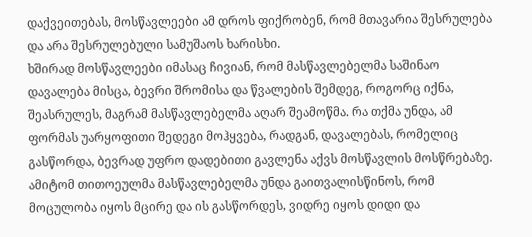დაქვეითებას, მოსწავლეები ამ დროს ფიქრობენ, რომ მთავარია შესრულება და არა შესრულებული სამუშაოს ხარისხი.
ხშირად მოსწავლეები იმასაც ჩივიან, რომ მასწავლებელმა საშინაო დავალება მისცა, ბევრი შრომისა და წვალების შემდეგ, როგორც იქნა, შეასრულეს, მაგრამ მასწავლებელმა აღარ შეამოწმა. რა თქმა უნდა, ამ ფორმას უარყოფითი შედეგი მოჰყვება, რადგან, დავალებას, რომელიც გასწორდა, ბევრად უფრო დადებითი გავლენა აქვს მოსწავლის მოსწრებაზე. ამიტომ თითოეულმა მასწავლებელმა უნდა გაითვალისწინოს, რომ მოცულობა იყოს მცირე და ის გასწორდეს, ვიდრე იყოს დიდი და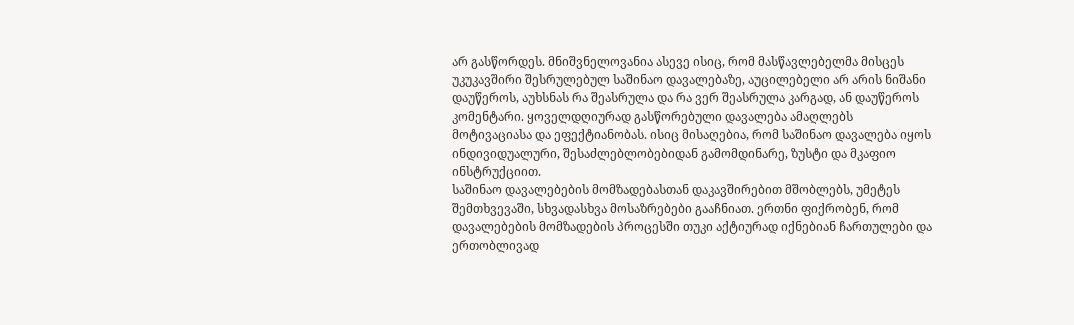არ გასწორდეს. მნიშვნელოვანია ასევე ისიც, რომ მასწავლებელმა მისცეს უკუკავშირი შესრულებულ საშინაო დავალებაზე, აუცილებელი არ არის ნიშანი დაუწეროს, აუხსნას რა შეასრულა და რა ვერ შეასრულა კარგად, ან დაუწეროს კომენტარი. ყოველდღიურად გასწორებული დავალება ამაღლებს მოტივაციასა და ეფექტიანობას. ისიც მისაღებია, რომ საშინაო დავალება იყოს ინდივიდუალური, შესაძლებლობებიდან გამომდინარე, ზუსტი და მკაფიო ინსტრუქციით.
საშინაო დავალებების მომზადებასთან დაკავშირებით მშობლებს, უმეტეს შემთხვევაში, სხვადასხვა მოსაზრებები გააჩნიათ. ერთნი ფიქრობენ, რომ დავალებების მომზადების პროცესში თუკი აქტიურად იქნებიან ჩართულები და ერთობლივად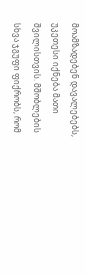მოამზადებენ დავალებებს, უკეთესი იქნება მათი შვილისთვის. მშობლების სხვა ჯგუფი ფიქრობს, რომ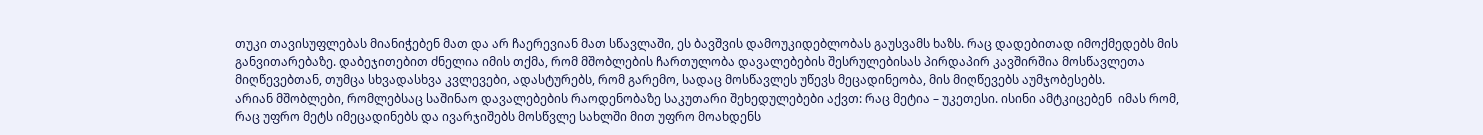თუკი თავისუფლებას მიანიჭებენ მათ და არ ჩაერევიან მათ სწავლაში, ეს ბავშვის დამოუკიდებლობას გაუსვამს ხაზს. რაც დადებითად იმოქმედებს მის განვითარებაზე. დაბეჯითებით ძნელია იმის თქმა, რომ მშობლების ჩართულობა დავალებების შესრულებისას პირდაპირ კავშირშია მოსწავლეთა მიღწევებთან, თუმცა სხვადასხვა კვლევები, ადასტურებს, რომ გარემო, სადაც მოსწავლეს უწევს მეცადინეობა, მის მიღწევებს აუმჯობესებს.
არიან მშობლები, რომლებსაც საშინაო დავალებების რაოდენობაზე საკუთარი შეხედულებები აქვთ: რაც მეტია – უკეთესი. ისინი ამტკიცებენ  იმას რომ, რაც უფრო მეტს იმეცადინებს და ივარჯიშებს მოსწვლე სახლში მით უფრო მოახდენს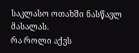საკლასო ოთახში ნასწავლ მასალას.
რა როლი აქვს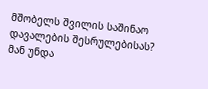მშობელს შვილის საშინაო დავალების შესრულებისას?
მან უნდა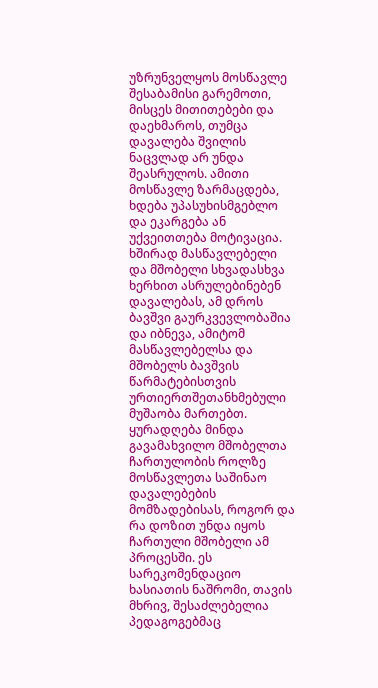უზრუნველყოს მოსწავლე შესაბამისი გარემოთი, მისცეს მითითებები და დაეხმაროს, თუმცა დავალება შვილის ნაცვლად არ უნდა შეასრულოს. ამითი მოსწავლე ზარმაცდება, ხდება უპასუხისმგებლო და ეკარგება ან უქვეითთება მოტივაცია. ხშირად მასწავლებელი და მშობელი სხვადასხვა ხერხით ასრულებინებენ დავალებას, ამ დროს ბავშვი გაურკვევლობაშია და იბნევა, ამიტომ მასწავლებელსა და მშობელს ბავშვის წარმატებისთვის ურთიერთშეთანხმებული მუშაობა მართებთ.
ყურადღება მინდა გავამახვილო მშობელთა ჩართულობის როლზე მოსწავლეთა საშინაო დავალებების მომზადებისას, როგორ და რა დოზით უნდა იყოს ჩართული მშობელი ამ პროცესში. ეს სარეკომენდაციო ხასიათის ნაშრომი, თავის მხრივ, შესაძლებელია პედაგოგებმაც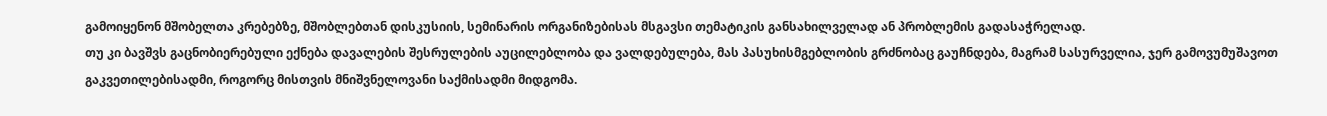გამოიყენონ მშობელთა კრებებზე, მშობლებთან დისკუსიის, სემინარის ორგანიზებისას მსგავსი თემატიკის განსახილველად ან პრობლემის გადასაჭრელად.
თუ კი ბავშვს გაცნობიერებული ექნება დავალების შესრულების აუცილებლობა და ვალდებულება, მას პასუხისმგებლობის გრძნობაც გაუჩნდება, მაგრამ სასურველია, ჯერ გამოვუმუშავოთ გაკვეთილებისადმი, როგორც მისთვის მნიშვნელოვანი საქმისადმი მიდგომა.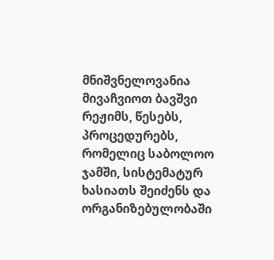მნიშვნელოვანია მივაჩვიოთ ბავშვი რეჟიმს, წესებს, პროცედურებს, რომელიც საბოლოო ჯამში, სისტემატურ ხასიათს შეიძენს და ორგანიზებულობაში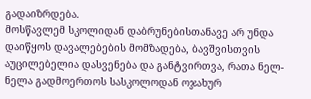გადაიზრდება.
მოსწავლემ სკოლიდან დაბრუნებისთანავე არ უნდა დაიწყოს დავალებების მომზადება, ბავშვისთვის აუცილებელია დასვენება და განტვირთვა, რათა ნელ-ნელა გადმოერთოს სასკოლოდან ოჯახურ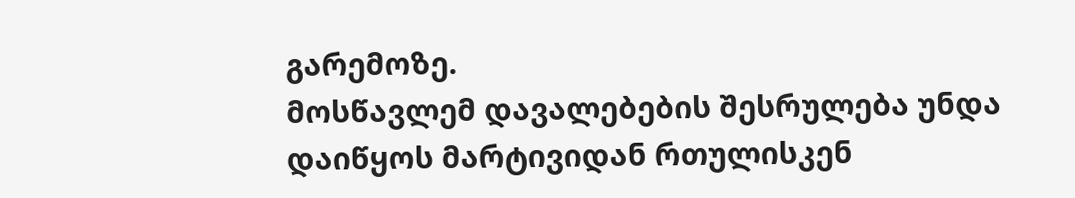გარემოზე.
მოსწავლემ დავალებების შესრულება უნდა დაიწყოს მარტივიდან რთულისკენ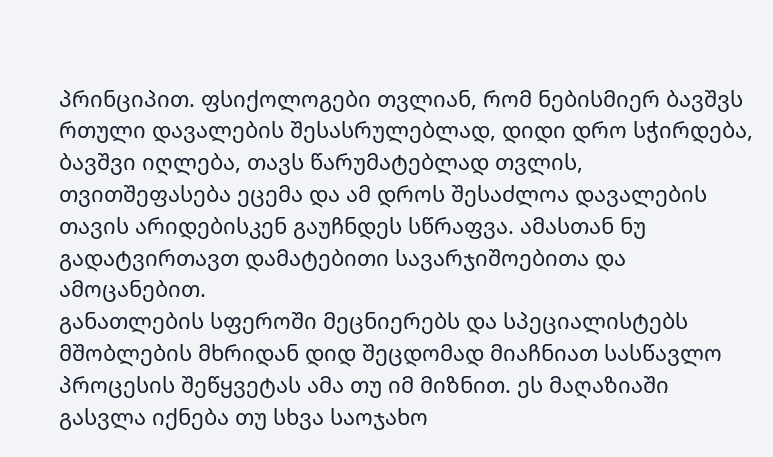პრინციპით. ფსიქოლოგები თვლიან, რომ ნებისმიერ ბავშვს რთული დავალების შესასრულებლად, დიდი დრო სჭირდება, ბავშვი იღლება, თავს წარუმატებლად თვლის, თვითშეფასება ეცემა და ამ დროს შესაძლოა დავალების თავის არიდებისკენ გაუჩნდეს სწრაფვა. ამასთან ნუ გადატვირთავთ დამატებითი სავარჯიშოებითა და ამოცანებით.
განათლების სფეროში მეცნიერებს და სპეციალისტებს მშობლების მხრიდან დიდ შეცდომად მიაჩნიათ სასწავლო პროცესის შეწყვეტას ამა თუ იმ მიზნით. ეს მაღაზიაში გასვლა იქნება თუ სხვა საოჯახო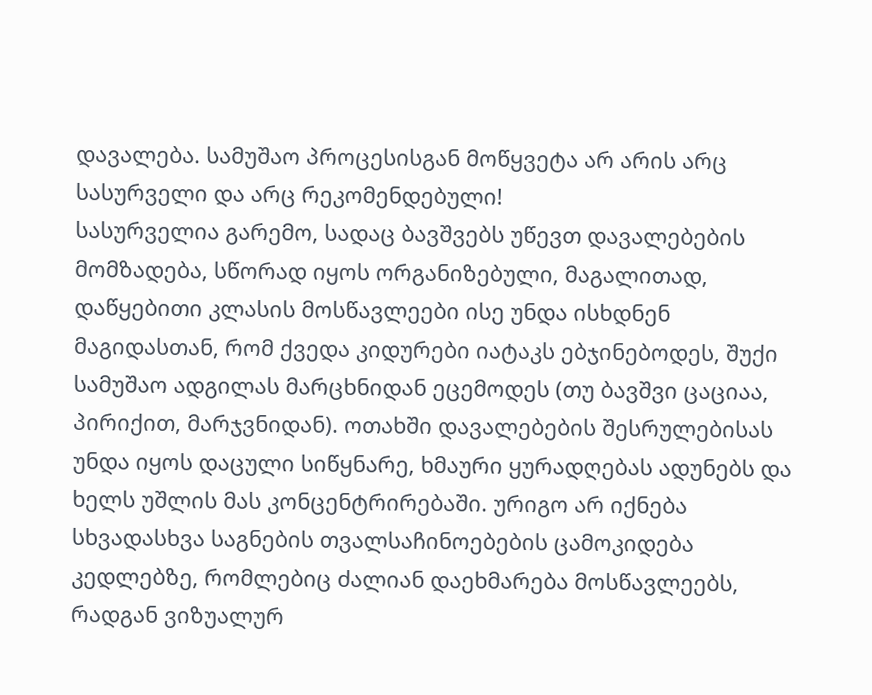დავალება. სამუშაო პროცესისგან მოწყვეტა არ არის არც სასურველი და არც რეკომენდებული!
სასურველია გარემო, სადაც ბავშვებს უწევთ დავალებების მომზადება, სწორად იყოს ორგანიზებული, მაგალითად, დაწყებითი კლასის მოსწავლეები ისე უნდა ისხდნენ მაგიდასთან, რომ ქვედა კიდურები იატაკს ებჯინებოდეს, შუქი სამუშაო ადგილას მარცხნიდან ეცემოდეს (თუ ბავშვი ცაციაა, პირიქით, მარჯვნიდან). ოთახში დავალებების შესრულებისას უნდა იყოს დაცული სიწყნარე, ხმაური ყურადღებას ადუნებს და ხელს უშლის მას კონცენტრირებაში. ურიგო არ იქნება სხვადასხვა საგნების თვალსაჩინოებების ცამოკიდება კედლებზე, რომლებიც ძალიან დაეხმარება მოსწავლეებს, რადგან ვიზუალურ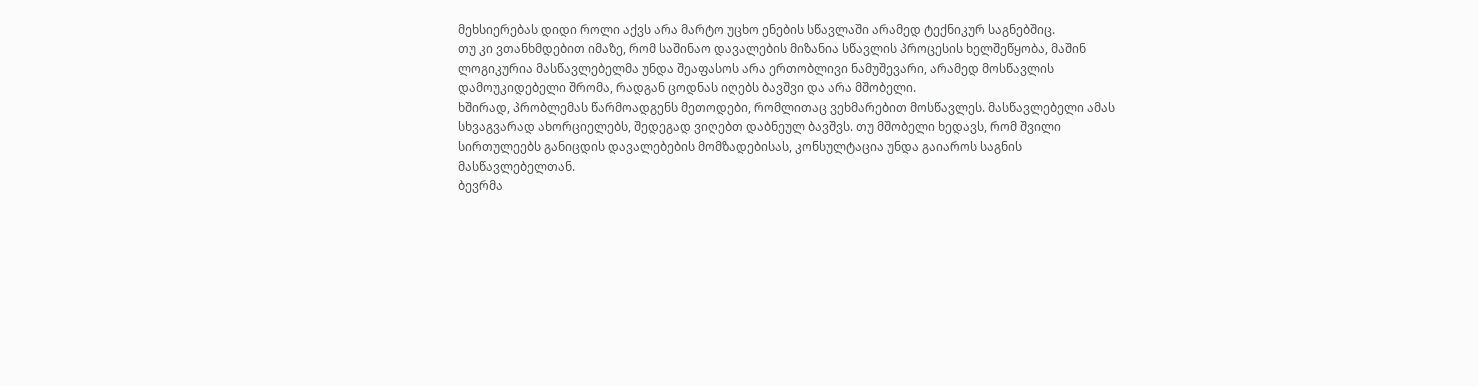მეხსიერებას დიდი როლი აქვს არა მარტო უცხო ენების სწავლაში არამედ ტექნიკურ საგნებშიც.
თუ კი ვთანხმდებით იმაზე, რომ საშინაო დავალების მიზანია სწავლის პროცესის ხელშეწყობა, მაშინ ლოგიკურია მასწავლებელმა უნდა შეაფასოს არა ერთობლივი ნამუშევარი, არამედ მოსწავლის დამოუკიდებელი შრომა, რადგან ცოდნას იღებს ბავშვი და არა მშობელი.
ხშირად, პრობლემას წარმოადგენს მეთოდები, რომლითაც ვეხმარებით მოსწავლეს. მასწავლებელი ამას სხვაგვარად ახორციელებს, შედეგად ვიღებთ დაბნეულ ბავშვს. თუ მშობელი ხედავს, რომ შვილი სირთულეებს განიცდის დავალებების მომზადებისას, კონსულტაცია უნდა გაიაროს საგნის მასწავლებელთან.
ბევრმა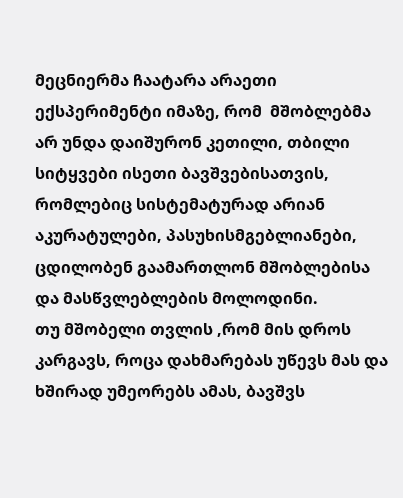მეცნიერმა ჩაატარა არაეთი ექსპერიმენტი იმაზე, რომ  მშობლებმა არ უნდა დაიშურონ კეთილი, თბილი სიტყვები ისეთი ბავშვებისათვის, რომლებიც სისტემატურად არიან აკურატულები, პასუხისმგებლიანები, ცდილობენ გაამართლონ მშობლებისა და მასწვლებლების მოლოდინი.
თუ მშობელი თვლის ,რომ მის დროს კარგავს, როცა დახმარებას უწევს მას და ხშირად უმეორებს ამას, ბავშვს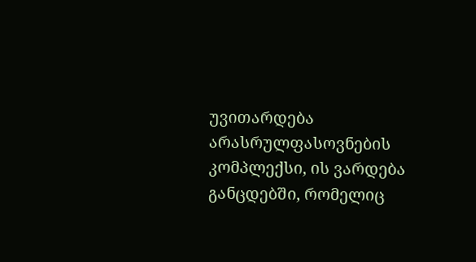უვითარდება არასრულფასოვნების კომპლექსი, ის ვარდება განცდებში, რომელიც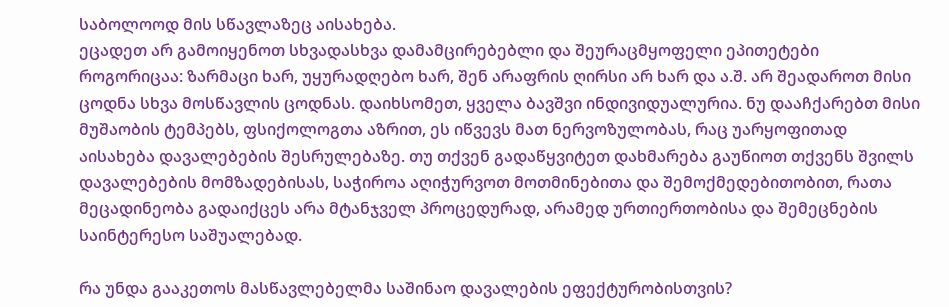საბოლოოდ მის სწავლაზეც აისახება.
ეცადეთ არ გამოიყენოთ სხვადასხვა დამამცირებებლი და შეურაცმყოფელი ეპითეტები როგორიცაა: ზარმაცი ხარ, უყურადღებო ხარ, შენ არაფრის ღირსი არ ხარ და ა.შ. არ შეადაროთ მისი ცოდნა სხვა მოსწავლის ცოდნას. დაიხსომეთ, ყველა ბავშვი ინდივიდუალურია. ნუ დააჩქარებთ მისი მუშაობის ტემპებს, ფსიქოლოგთა აზრით, ეს იწვევს მათ ნერვოზულობას, რაც უარყოფითად აისახება დავალებების შესრულებაზე. თუ თქვენ გადაწყვიტეთ დახმარება გაუწიოთ თქვენს შვილს დავალებების მომზადებისას, საჭიროა აღიჭურვოთ მოთმინებითა და შემოქმედებითობით, რათა მეცადინეობა გადაიქცეს არა მტანჯველ პროცედურად, არამედ ურთიერთობისა და შემეცნების საინტერესო საშუალებად.

რა უნდა გააკეთოს მასწავლებელმა საშინაო დავალების ეფექტურობისთვის?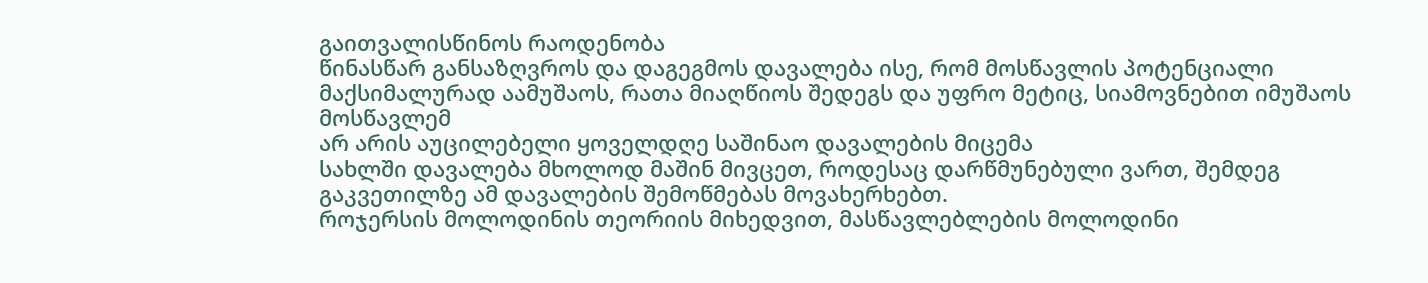გაითვალისწინოს რაოდენობა
წინასწარ განსაზღვროს და დაგეგმოს დავალება ისე, რომ მოსწავლის პოტენციალი მაქსიმალურად აამუშაოს, რათა მიაღწიოს შედეგს და უფრო მეტიც, სიამოვნებით იმუშაოს მოსწავლემ
არ არის აუცილებელი ყოველდღე საშინაო დავალების მიცემა
სახლში დავალება მხოლოდ მაშინ მივცეთ, როდესაც დარწმუნებული ვართ, შემდეგ გაკვეთილზე ამ დავალების შემოწმებას მოვახერხებთ.
როჯერსის მოლოდინის თეორიის მიხედვით, მასწავლებლების მოლოდინი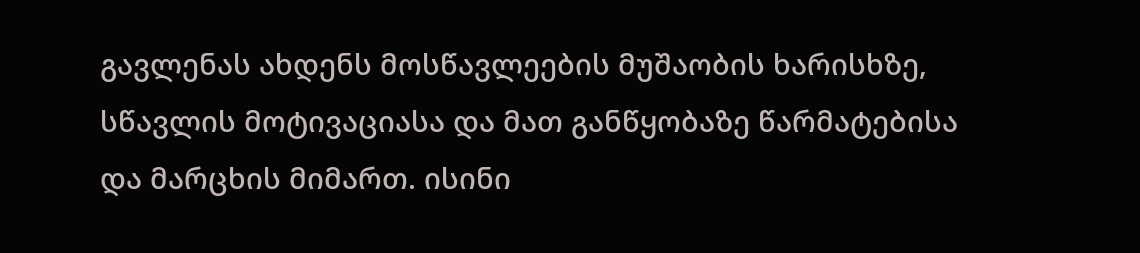გავლენას ახდენს მოსწავლეების მუშაობის ხარისხზე, სწავლის მოტივაციასა და მათ განწყობაზე წარმატებისა და მარცხის მიმართ. ისინი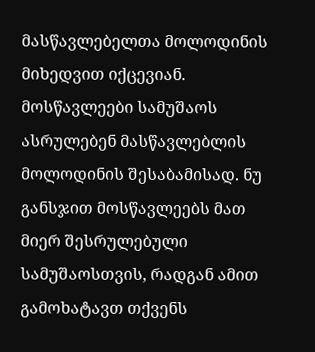მასწავლებელთა მოლოდინის მიხედვით იქცევიან. მოსწავლეები სამუშაოს ასრულებენ მასწავლებლის მოლოდინის შესაბამისად. ნუ განსჯით მოსწავლეებს მათ მიერ შესრულებული სამუშაოსთვის, რადგან ამით გამოხატავთ თქვენს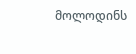მოლოდინს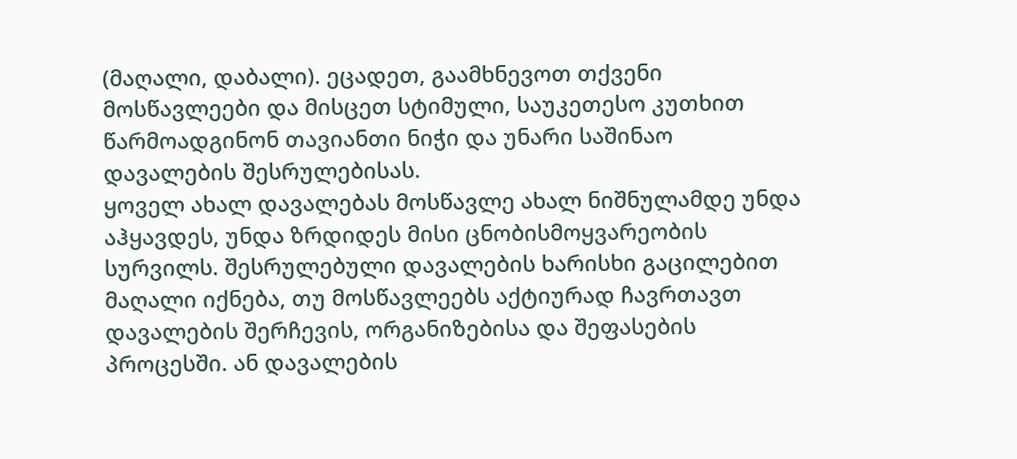(მაღალი, დაბალი). ეცადეთ, გაამხნევოთ თქვენი მოსწავლეები და მისცეთ სტიმული, საუკეთესო კუთხით წარმოადგინონ თავიანთი ნიჭი და უნარი საშინაო დავალების შესრულებისას.
ყოველ ახალ დავალებას მოსწავლე ახალ ნიშნულამდე უნდა აჰყავდეს, უნდა ზრდიდეს მისი ცნობისმოყვარეობის სურვილს. შესრულებული დავალების ხარისხი გაცილებით მაღალი იქნება, თუ მოსწავლეებს აქტიურად ჩავრთავთ დავალების შერჩევის, ორგანიზებისა და შეფასების პროცესში. ან დავალების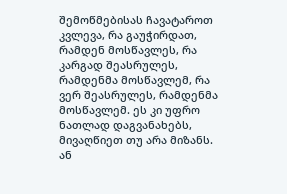შემოწმებისას ჩავატაროთ კვლევა, რა გაუჭირდათ, რამდენ მოსწავლეს, რა კარგად შეასრულეს, რამდენმა მოსწავლემ, რა ვერ შეასრულეს, რამდენმა მოსწავლემ. ეს კი უფრო ნათლად დაგვანახებს, მივაღწიეთ თუ არა მიზანს. ან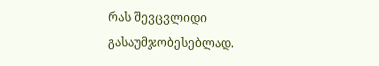რას შევცვლიდი გასაუმჯობესებლად.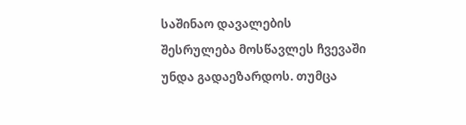საშინაო დავალების შესრულება მოსწავლეს ჩვევაში უნდა გადაეზარდოს. თუმცა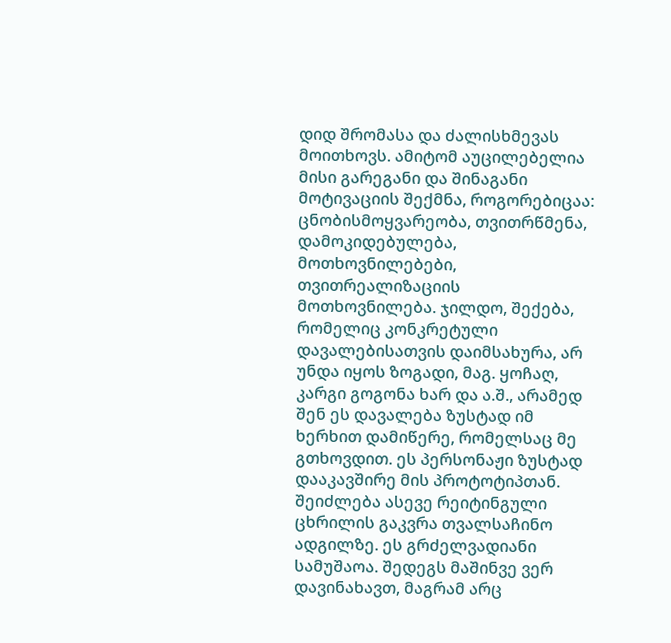დიდ შრომასა და ძალისხმევას მოითხოვს. ამიტომ აუცილებელია მისი გარეგანი და შინაგანი მოტივაციის შექმნა, როგორებიცაა: ცნობისმოყვარეობა, თვითრწმენა, დამოკიდებულება, მოთხოვნილებები, თვითრეალიზაციის მოთხოვნილება. ჯილდო, შექება, რომელიც კონკრეტული დავალებისათვის დაიმსახურა, არ უნდა იყოს ზოგადი, მაგ. ყოჩაღ, კარგი გოგონა ხარ და ა.შ., არამედ შენ ეს დავალება ზუსტად იმ ხერხით დამიწერე, რომელსაც მე გთხოვდით. ეს პერსონაჟი ზუსტად დააკავშირე მის პროტოტიპთან. შეიძლება ასევე რეიტინგული ცხრილის გაკვრა თვალსაჩინო ადგილზე. ეს გრძელვადიანი სამუშაოა. შედეგს მაშინვე ვერ დავინახავთ, მაგრამ არც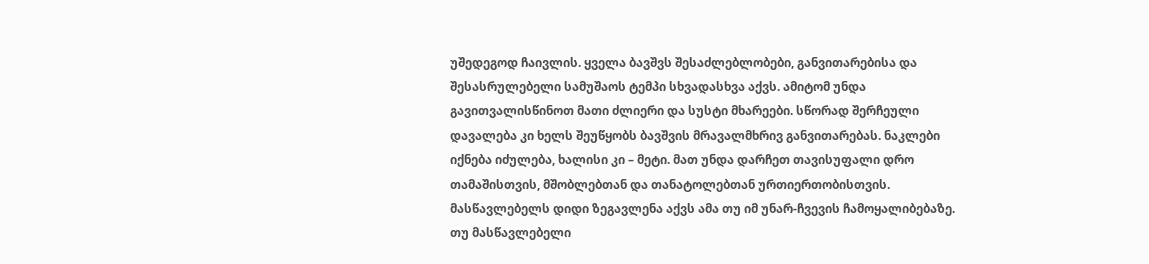უშედეგოდ ჩაივლის. ყველა ბავშვს შესაძლებლობები, განვითარებისა და შესასრულებელი სამუშაოს ტემპი სხვადასხვა აქვს. ამიტომ უნდა გავითვალისწინოთ მათი ძლიერი და სუსტი მხარეები. სწორად შერჩეული დავალება კი ხელს შეუწყობს ბავშვის მრავალმხრივ განვითარებას. ნაკლები იქნება იძულება, ხალისი კი – მეტი. მათ უნდა დარჩეთ თავისუფალი დრო თამაშისთვის, მშობლებთან და თანატოლებთან ურთიერთობისთვის.
მასწავლებელს დიდი ზეგავლენა აქვს ამა თუ იმ უნარ-ჩვევის ჩამოყალიბებაზე. თუ მასწავლებელი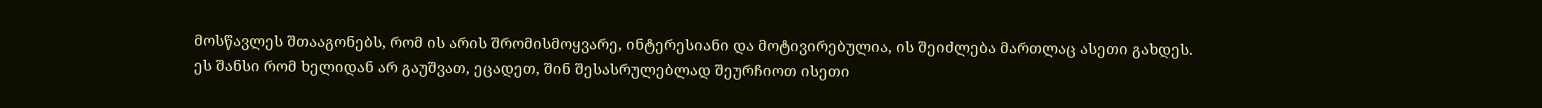მოსწავლეს შთააგონებს, რომ ის არის შრომისმოყვარე, ინტერესიანი და მოტივირებულია, ის შეიძლება მართლაც ასეთი გახდეს. ეს შანსი რომ ხელიდან არ გაუშვათ, ეცადეთ, შინ შესასრულებლად შეურჩიოთ ისეთი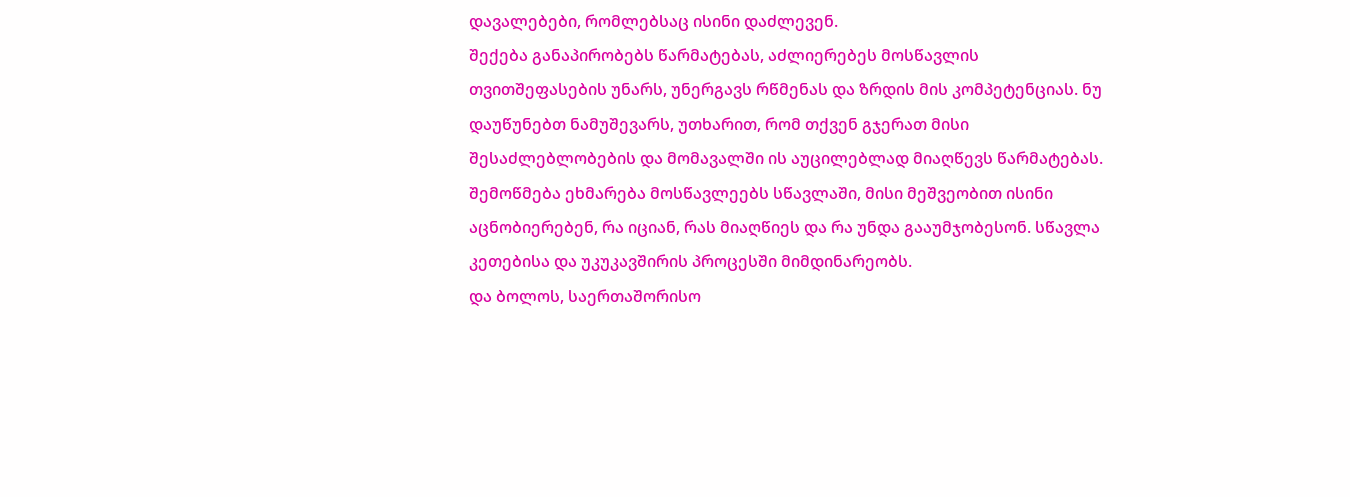დავალებები, რომლებსაც ისინი დაძლევენ.
შექება განაპირობებს წარმატებას, აძლიერებეს მოსწავლის თვითშეფასების უნარს, უნერგავს რწმენას და ზრდის მის კომპეტენციას. ნუ დაუწუნებთ ნამუშევარს, უთხარით, რომ თქვენ გჯერათ მისი შესაძლებლობების და მომავალში ის აუცილებლად მიაღწევს წარმატებას. შემოწმება ეხმარება მოსწავლეებს სწავლაში, მისი მეშვეობით ისინი აცნობიერებენ, რა იციან, რას მიაღწიეს და რა უნდა გააუმჯობესონ. სწავლა კეთებისა და უკუკავშირის პროცესში მიმდინარეობს.
და ბოლოს, საერთაშორისო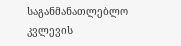საგანმანათლებლო კვლევის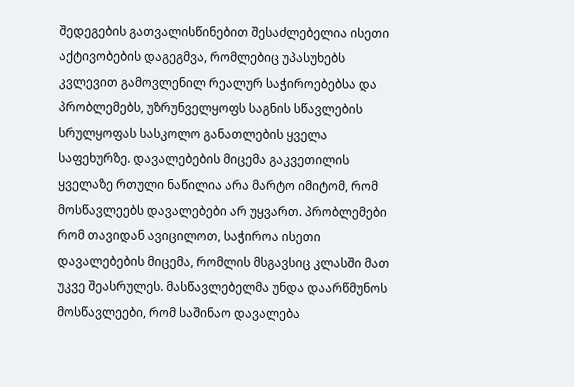შედეგების გათვალისწინებით შესაძლებელია ისეთი აქტივობების დაგეგმვა, რომლებიც უპასუხებს კვლევით გამოვლენილ რეალურ საჭიროებებსა და პრობლემებს, უზრუნველყოფს საგნის სწავლების სრულყოფას სასკოლო განათლების ყველა საფეხურზე. დავალებების მიცემა გაკვეთილის ყველაზე რთული ნაწილია არა მარტო იმიტომ, რომ მოსწავლეებს დავალებები არ უყვართ. პრობლემები რომ თავიდან ავიცილოთ, საჭიროა ისეთი დავალებების მიცემა, რომლის მსგავსიც კლასში მათ უკვე შეასრულეს. მასწავლებელმა უნდა დაარწმუნოს მოსწავლეები, რომ საშინაო დავალება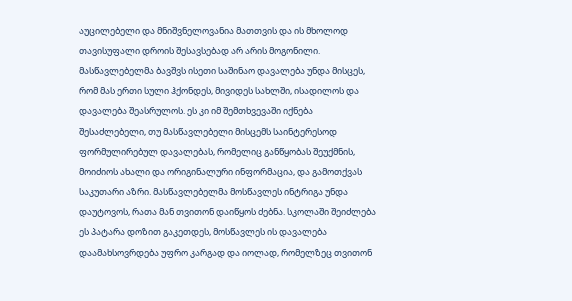აუცილებელი და მნიშვნელოვანია მათთვის და ის მხოლოდ თავისუფალი დროის შესავსებად არ არის მოგონილი. მასწავლებელმა ბავშვს ისეთი საშინაო დავალება უნდა მისცეს, რომ მას ერთი სული ჰქონდეს, მივიდეს სახლში, ისადილოს და დავალება შეასრულოს. ეს კი იმ შემთხვევაში იქნება შესაძლებელი, თუ მასწავლებელი მისცემს საინტერესოდ ფორმულირებულ დავალებას, რომელიც განწყობას შეუქმნის, მოიძიოს ახალი და ორიგინალური ინფორმაცია, და გამოთქვას საკუთარი აზრი. მასწავლებელმა მოსწავლეს ინტრიგა უნდა დაუტოვოს, რათა მან თვითონ დაიწყოს ძებნა. სკოლაში შეიძლება ეს პატარა დოზით გაკეთდეს, მოსწავლეს ის დავალება დაამახსოვრდება უფრო კარგად და იოლად, რომელზეც თვითონ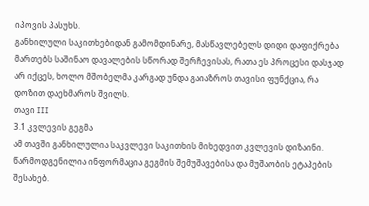იპოვის პასუხს.
განხილული საკითხებიდან გამომდინარე, მასწავლებელს დიდი დაფიქრება მართებს საშინაო დავალების სწორად შერჩევისას, რათა ეს პროცესი დასჯად არ იქცეს, ხოლო მშობელმა კარგად უნდა გაიაზროს თავისი ფუნქცია, რა დოზით დაეხმაროს შვილს.
თავი III
3.1 კვლევის გეგმა
ამ თავში განხილულია საკვლევი საკითხის მიხედვით კვლევის დიზაინი. წარმოდგენილია ინფორმაცია გეგმის შემუშავებისა და მუშაობის ეტაპების შესახებ.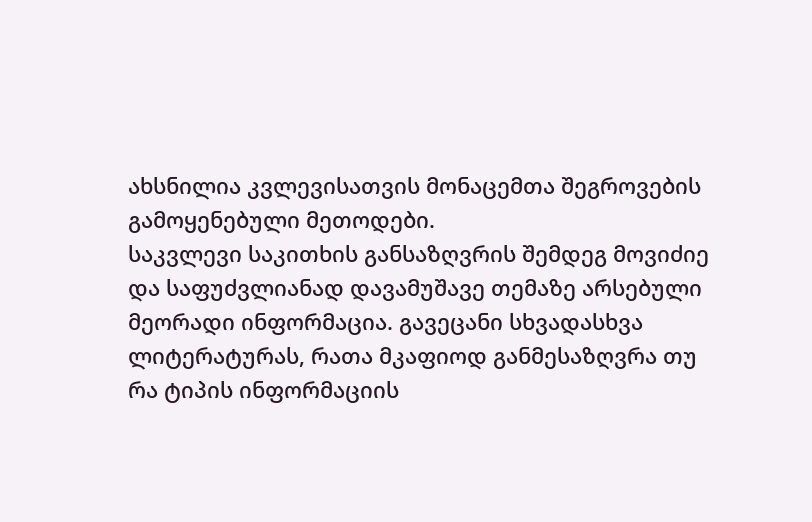ახსნილია კვლევისათვის მონაცემთა შეგროვების გამოყენებული მეთოდები.
საკვლევი საკითხის განსაზღვრის შემდეგ მოვიძიე და საფუძვლიანად დავამუშავე თემაზე არსებული მეორადი ინფორმაცია. გავეცანი სხვადასხვა ლიტერატურას, რათა მკაფიოდ განმესაზღვრა თუ რა ტიპის ინფორმაციის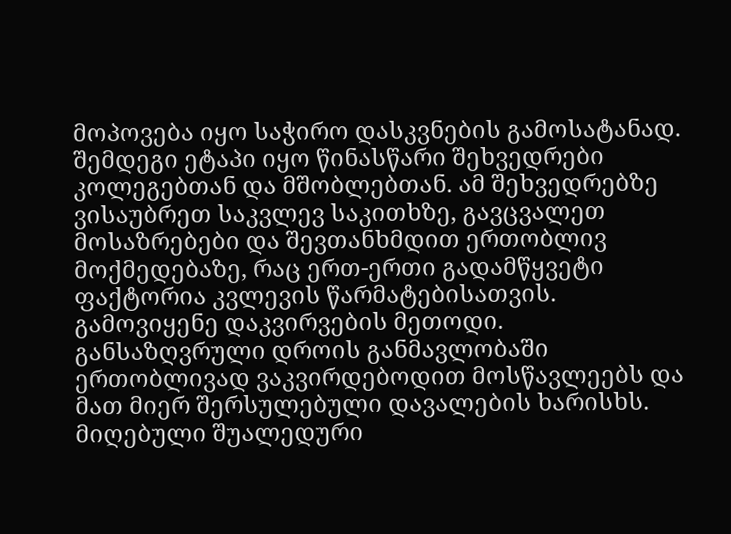მოპოვება იყო საჭირო დასკვნების გამოსატანად.
შემდეგი ეტაპი იყო წინასწარი შეხვედრები კოლეგებთან და მშობლებთან. ამ შეხვედრებზე ვისაუბრეთ საკვლევ საკითხზე, გავცვალეთ მოსაზრებები და შევთანხმდით ერთობლივ მოქმედებაზე, რაც ერთ-ერთი გადამწყვეტი ფაქტორია კვლევის წარმატებისათვის.
გამოვიყენე დაკვირვების მეთოდი. განსაზღვრული დროის განმავლობაში ერთობლივად ვაკვირდებოდით მოსწავლეებს და მათ მიერ შერსულებული დავალების ხარისხს. მიღებული შუალედური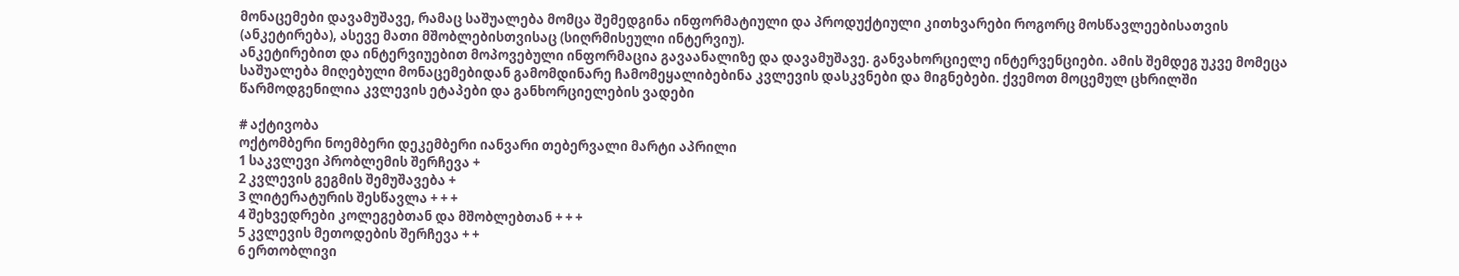მონაცემები დავამუშავე, რამაც საშუალება მომცა შემედგინა ინფორმატიული და პროდუქტიული კითხვარები როგორც მოსწავლეებისათვის (ანკეტირება), ასევე მათი მშობლებისთვისაც (სიღრმისეული ინტერვიუ).
ანკეტირებით და ინტერვიუებით მოპოვებული ინფორმაცია გავაანალიზე და დავამუშავე. განვახორციელე ინტერვენციები. ამის შემდეგ უკვე მომეცა საშუალება მიღებული მონაცემებიდან გამომდინარე ჩამომეყალიბებინა კვლევის დასკვნები და მიგნებები. ქვემოთ მოცემულ ცხრილში წარმოდგენილია კვლევის ეტაპები და განხორციელების ვადები

# აქტივობა
ოქტომბერი ნოემბერი დეკემბერი იანვარი თებერვალი მარტი აპრილი
1 საკვლევი პრობლემის შერჩევა +
2 კვლევის გეგმის შემუშავება +
3 ლიტერატურის შესწავლა + + +
4 შეხვედრები კოლეგებთან და მშობლებთან + + +
5 კვლევის მეთოდების შერჩევა + +
6 ერთობლივი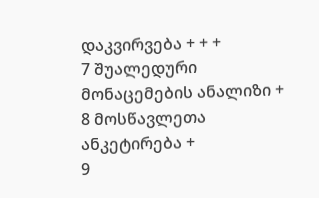დაკვირვება + + +
7 შუალედური მონაცემების ანალიზი +
8 მოსწავლეთა ანკეტირება +
9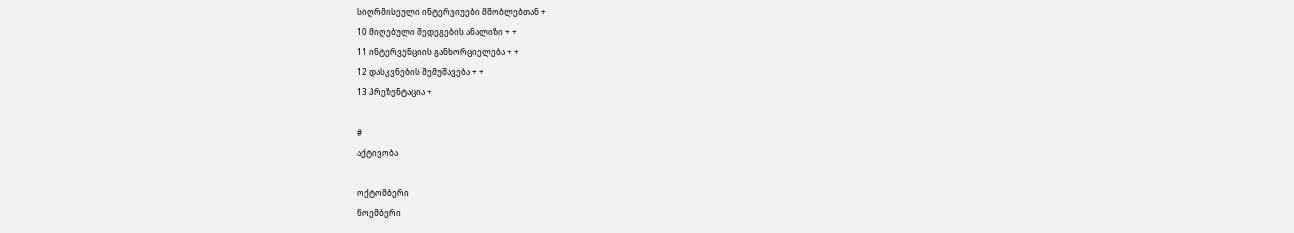სიღრმისეული ინტერვიუები მშობლებთან +
10 მიღებული შედეგების ანალიზი + +
11 ინტერვენციის განხორციელება + +
12 დასკვნების შემუშავება + +
13 პრეზენტაცია +

#
აქტივობა

ოქტომბერი
ნოემბერი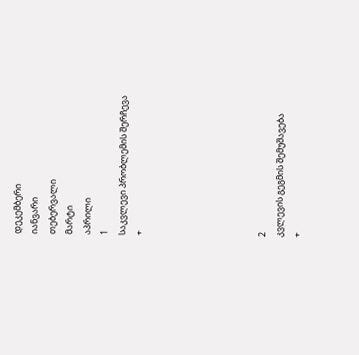დეკემბერი
იანვარი
თებერვალი
მარტი
აპრილი
1
საკვლევი პრობლემის შერჩევა
+






2
კვლევის გეგმის შემუშავება
+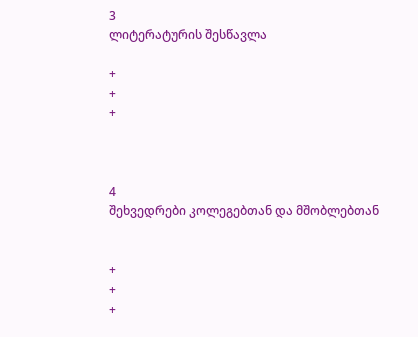3
ლიტერატურის შესწავლა

+
+
+



4
შეხვედრები კოლეგებთან და მშობლებთან


+
+
+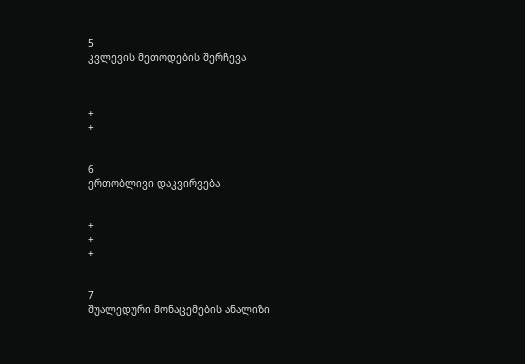5
კვლევის მეთოდების შერჩევა



+
+


6
ერთობლივი დაკვირვება


+
+
+


7
შუალედური მონაცემების ანალიზი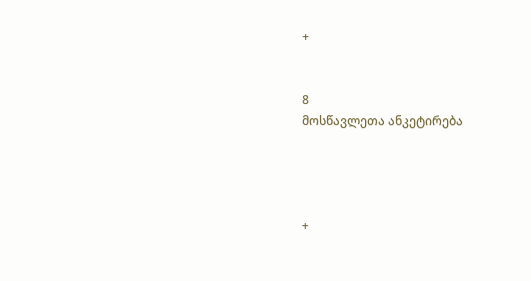+


8
მოსწავლეთა ანკეტირება




+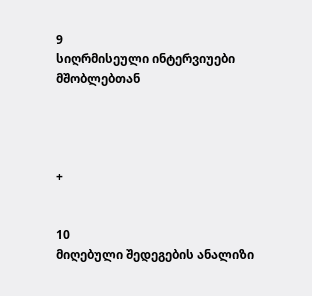9
სიღრმისეული ინტერვიუები მშობლებთან




+


10
მიღებული შედეგების ანალიზი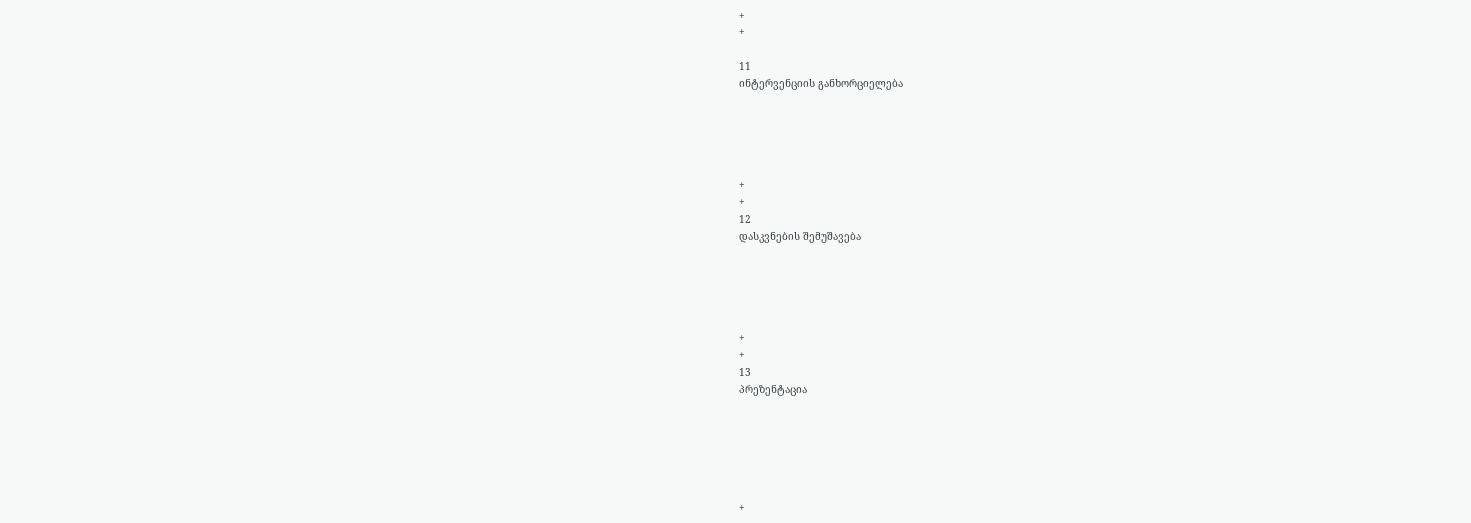+
+

11
ინტერვენციის განხორციელება





+
+
12
დასკვნების შემუშავება





+
+
13
პრეზენტაცია






+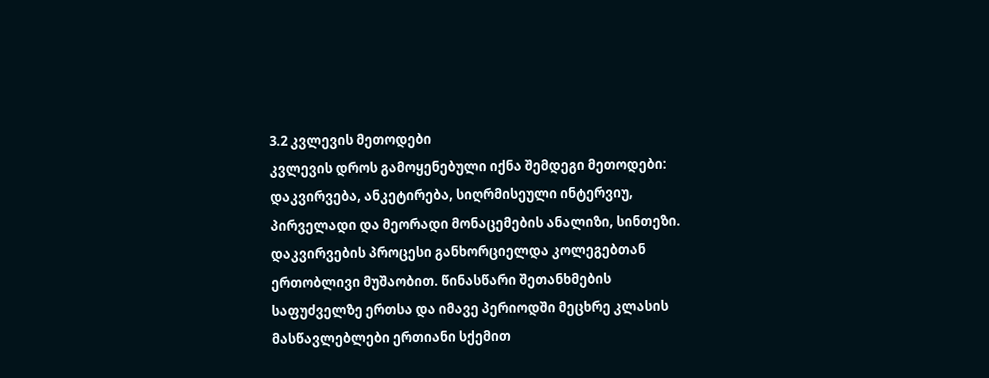3.2 კვლევის მეთოდები
კვლევის დროს გამოყენებული იქნა შემდეგი მეთოდები:
დაკვირვება, ანკეტირება, სიღრმისეული ინტერვიუ, პირველადი და მეორადი მონაცემების ანალიზი, სინთეზი.
დაკვირვების პროცესი განხორციელდა კოლეგებთან ერთობლივი მუშაობით. წინასწარი შეთანხმების საფუძველზე ერთსა და იმავე პერიოდში მეცხრე კლასის მასწავლებლები ერთიანი სქემით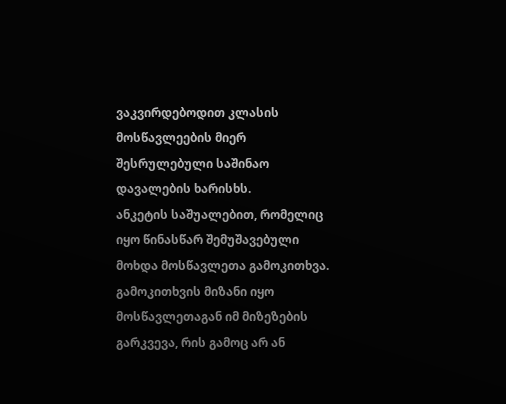ვაკვირდებოდით კლასის მოსწავლეების მიერ შესრულებული საშინაო დავალების ხარისხს.
ანკეტის საშუალებით, რომელიც იყო წინასწარ შემუშავებული  მოხდა მოსწავლეთა გამოკითხვა. გამოკითხვის მიზანი იყო მოსწავლეთაგან იმ მიზეზების გარკვევა, რის გამოც არ ან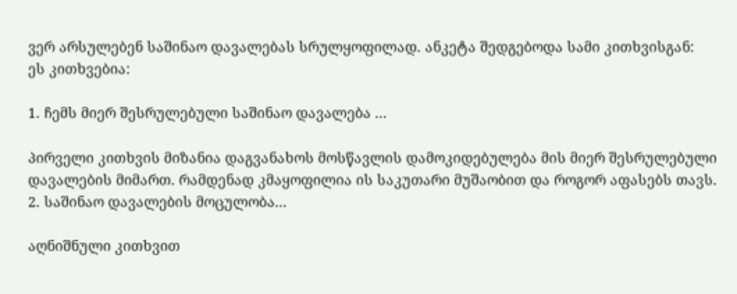ვერ არსულებენ საშინაო დავალებას სრულყოფილად. ანკეტა შედგებოდა სამი კითხვისგან:
ეს კითხვებია:

1. ჩემს მიერ შესრულებული საშინაო დავალება ...

პირველი კითხვის მიზანია დაგვანახოს მოსწავლის დამოკიდებულება მის მიერ შესრულებული დავალების მიმართ. რამდენად კმაყოფილია ის საკუთარი მუშაობით და როგორ აფასებს თავს.
2. საშინაო დავალების მოცულობა...

აღნიშნული კითხვით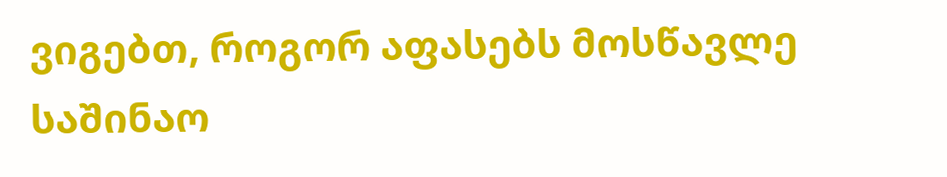ვიგებთ, როგორ აფასებს მოსწავლე საშინაო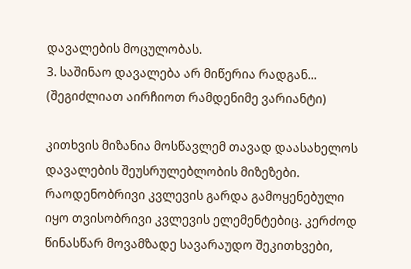დავალების მოცულობას.
3. საშინაო დავალება არ მიწერია რადგან... (შეგიძლიათ აირჩიოთ რამდენიმე ვარიანტი)

კითხვის მიზანია მოსწავლემ თავად დაასახელოს დავალების შეუსრულებლობის მიზეზები.
რაოდენობრივი კვლევის გარდა გამოყენებული იყო თვისობრივი კვლევის ელემენტებიც. კერძოდ წინასწარ მოვამზადე სავარაუდო შეკითხვები,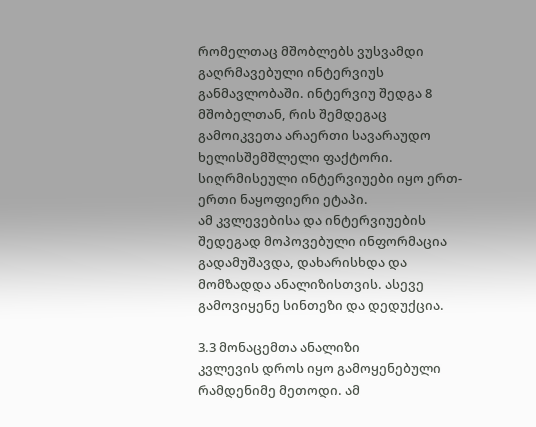რომელთაც მშობლებს ვუსვამდი გაღრმავებული ინტერვიუს განმავლობაში. ინტერვიუ შედგა 8 მშობელთან, რის შემდეგაც გამოიკვეთა არაერთი სავარაუდო ხელისშემშლელი ფაქტორი. სიღრმისეული ინტერვიუები იყო ერთ-ერთი ნაყოფიერი ეტაპი.
ამ კვლევებისა და ინტერვიუების შედეგად მოპოვებული ინფორმაცია გადამუშავდა, დახარისხდა და მომზადდა ანალიზისთვის. ასევე გამოვიყენე სინთეზი და დედუქცია.

3.3 მონაცემთა ანალიზი
კვლევის დროს იყო გამოყენებული რამდენიმე მეთოდი. ამ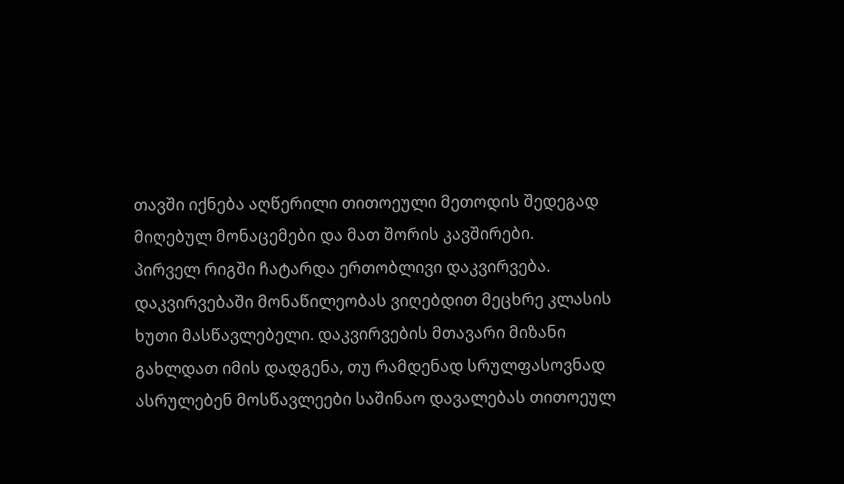თავში იქნება აღწერილი თითოეული მეთოდის შედეგად მიღებულ მონაცემები და მათ შორის კავშირები.
პირველ რიგში ჩატარდა ერთობლივი დაკვირვება. დაკვირვებაში მონაწილეობას ვიღებდით მეცხრე კლასის ხუთი მასწავლებელი. დაკვირვების მთავარი მიზანი გახლდათ იმის დადგენა, თუ რამდენად სრულფასოვნად ასრულებენ მოსწავლეები საშინაო დავალებას თითოეულ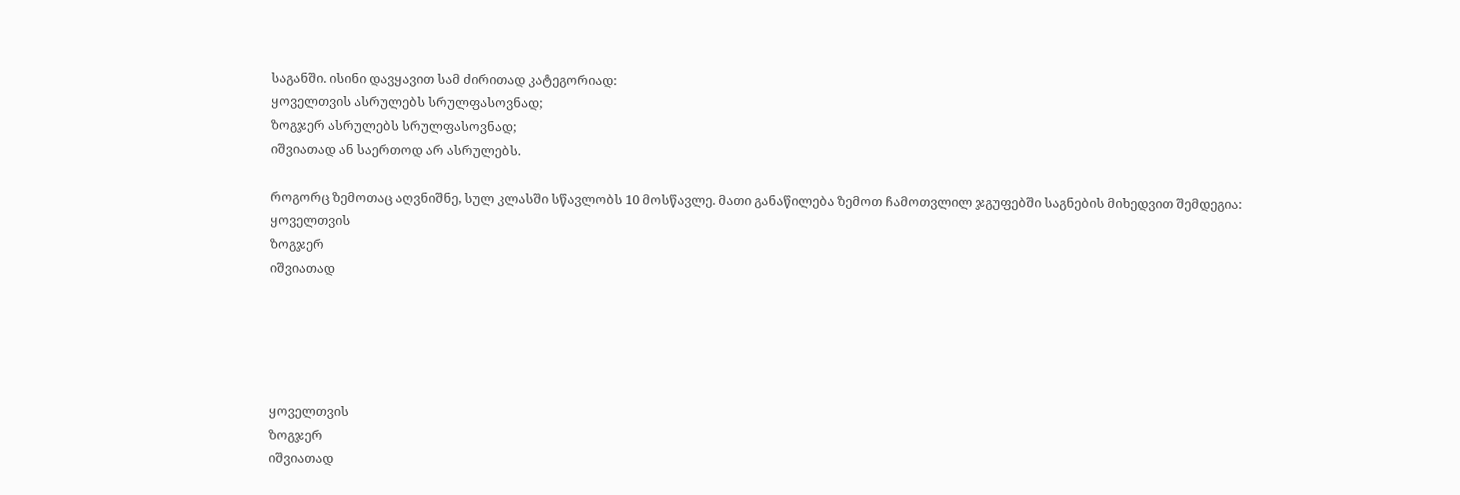საგანში. ისინი დავყავით სამ ძირითად კატეგორიად:
ყოველთვის ასრულებს სრულფასოვნად;
ზოგჯერ ასრულებს სრულფასოვნად;
იშვიათად ან საერთოდ არ ასრულებს.

როგორც ზემოთაც აღვნიშნე, სულ კლასში სწავლობს 10 მოსწავლე. მათი განაწილება ზემოთ ჩამოთვლილ ჯგუფებში საგნების მიხედვით შემდეგია:
ყოველთვის
ზოგჯერ
იშვიათად





ყოველთვის
ზოგჯერ
იშვიათად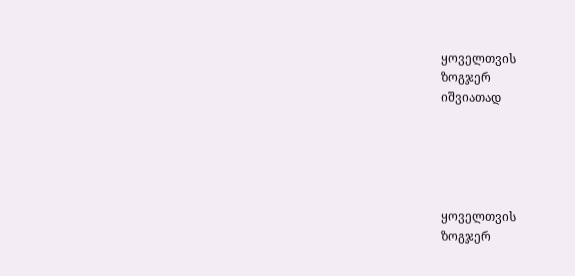ყოველთვის
ზოგჯერ
იშვიათად





ყოველთვის
ზოგჯერ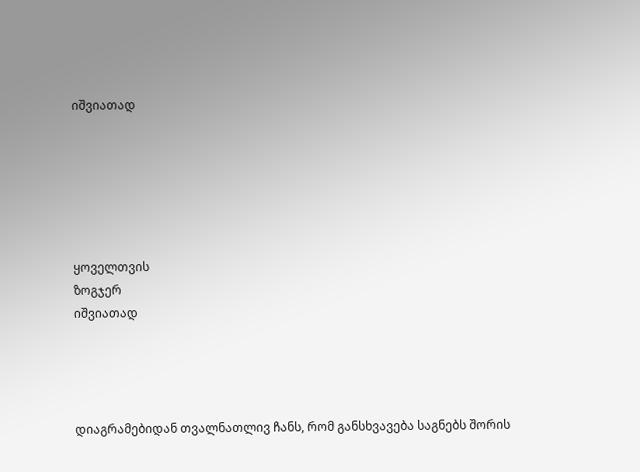იშვიათად






ყოველთვის
ზოგჯერ
იშვიათად




დიაგრამებიდან თვალნათლივ ჩანს, რომ განსხვავება საგნებს შორის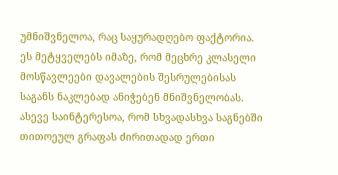უმნიშვნელოა, რაც საყურადღებო ფაქტორია. ეს მეტყველებს იმაზე, რომ მეცხრე კლასელი მოსწავლეები დავალების შესრულებისას საგანს ნაკლებად ანიჭებენ მნიშვნელობას. ასევე საინტერესოა, რომ სხვადასხვა საგნებში თითოეულ გრაფას ძირითადად ერთი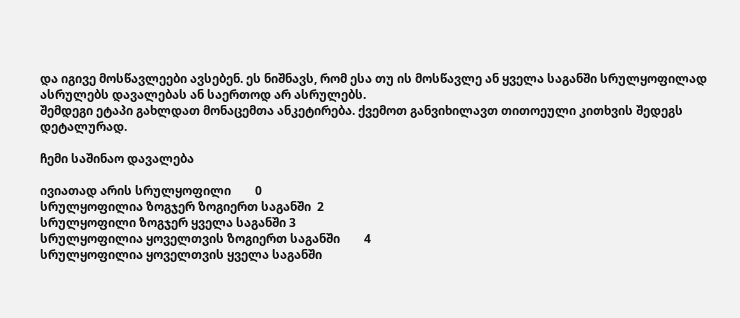და იგივე მოსწავლეები ავსებენ. ეს ნიშნავს, რომ ესა თუ ის მოსწავლე ან ყველა საგანში სრულყოფილად ასრულებს დავალებას ან საერთოდ არ ასრულებს.
შემდეგი ეტაპი გახლდათ მონაცემთა ანკეტირება. ქვემოთ განვიხილავთ თითოეული კითხვის შედეგს დეტალურად.

ჩემი საშინაო დავალება

ივიათად არის სრულყოფილი        0
სრულყოფილია ზოგჯერ ზოგიერთ საგანში  2
სრულყოფილი ზოგჯერ ყველა საგანში 3
სრულყოფილია ყოველთვის ზოგიერთ საგანში        4
სრულყოფილია ყოველთვის ყველა საგანში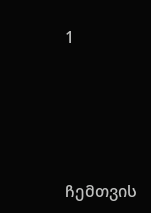1




ჩემთვის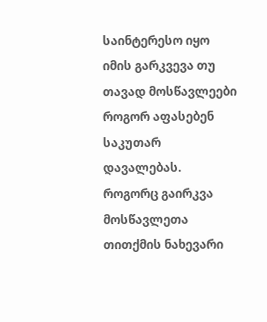საინტერესო იყო იმის გარკვევა თუ თავად მოსწავლეები როგორ აფასებენ საკუთარ დავალებას. როგორც გაირკვა მოსწავლეთა თითქმის ნახევარი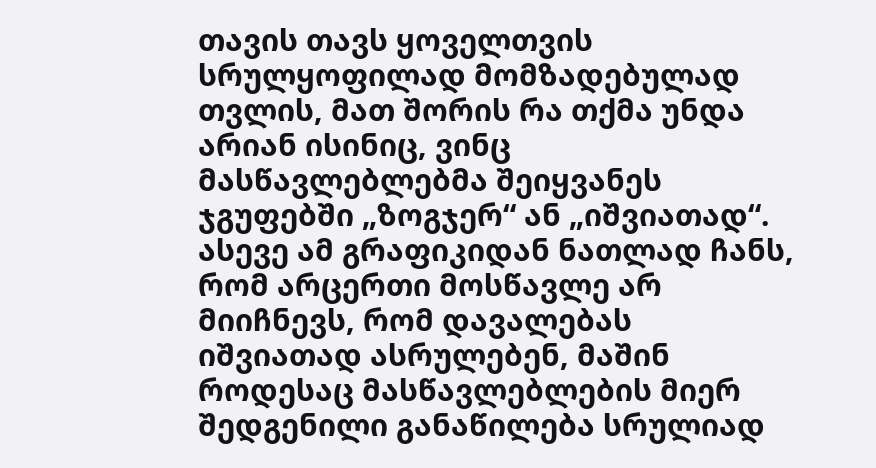თავის თავს ყოველთვის სრულყოფილად მომზადებულად თვლის, მათ შორის რა თქმა უნდა არიან ისინიც, ვინც მასწავლებლებმა შეიყვანეს ჯგუფებში „ზოგჯერ“ ან „იშვიათად“. ასევე ამ გრაფიკიდან ნათლად ჩანს, რომ არცერთი მოსწავლე არ მიიჩნევს, რომ დავალებას იშვიათად ასრულებენ, მაშინ როდესაც მასწავლებლების მიერ შედგენილი განაწილება სრულიად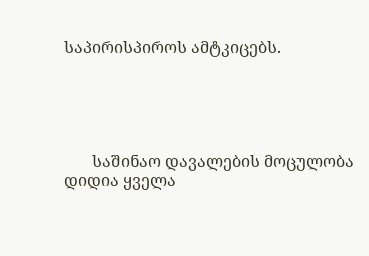საპირისპიროს ამტკიცებს.





       საშინაო დავალების მოცულობა
დიდია ყველა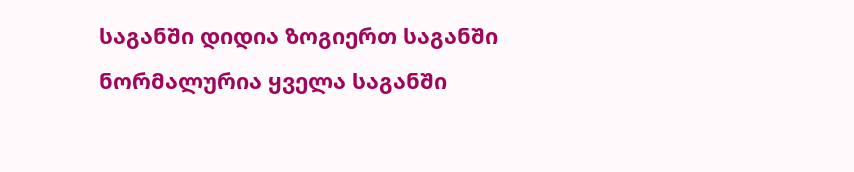საგანში დიდია ზოგიერთ საგანში ნორმალურია ყველა საგანში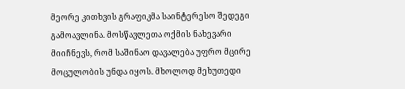მეორე კითხვის გრაფიკმა საინტერესო შედეგი გამოავლინა. მოსწავლეთა ოქმის ნახევარი მიიჩნევს, რომ საშინაო დავალება უფრო მცირე მოცულობის უნდა იყოს. მხოლოდ მეხუთედი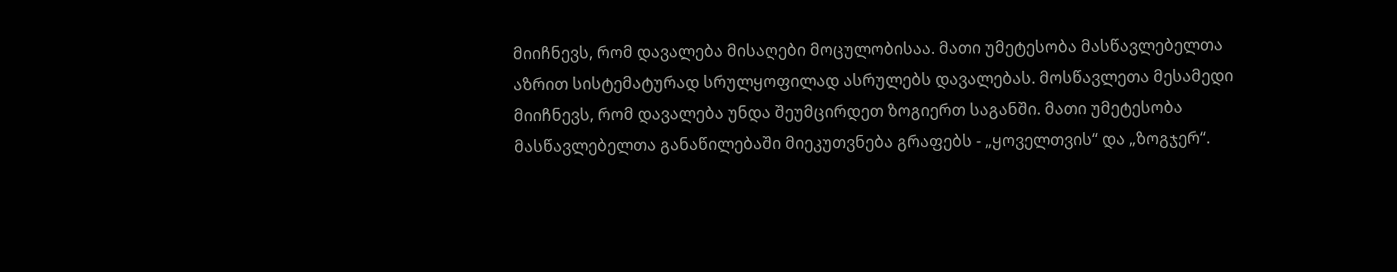მიიჩნევს, რომ დავალება მისაღები მოცულობისაა. მათი უმეტესობა მასწავლებელთა აზრით სისტემატურად სრულყოფილად ასრულებს დავალებას. მოსწავლეთა მესამედი მიიჩნევს, რომ დავალება უნდა შეუმცირდეთ ზოგიერთ საგანში. მათი უმეტესობა მასწავლებელთა განაწილებაში მიეკუთვნება გრაფებს - „ყოველთვის“ და „ზოგჯერ“.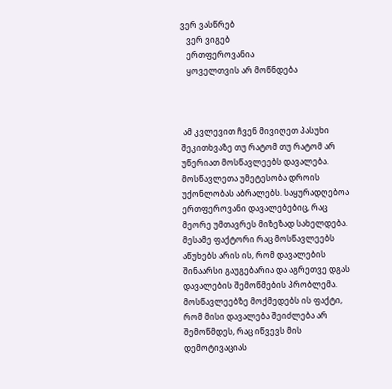ვერ ვასწრებ
   ვერ ვიგებ
   ერთფეროვანია
   ყოველთვის არ მოწნდება



 ამ კვლევით ჩვენ მივიღეთ პასუხი შეკითხვაზე თუ რატომ თუ რატომ არ უწერიათ მოსწავლეებს დავალება. მოსწავლეთა უმეტესობა დროის უქონლობას აბრალებს. საყურადღებოა ერთფეროვანი დავალებებიც, რაც მეორე უმთავრეს მიზეზად სახელდება. მესამე ფაქტორი რაც მოსწავლეებს აწუხებს არის ის, რომ დავალების შინაარსი გაუგებარია და აგრეთვე დგას დავალების შემოწმების პრობლემა. მოსწავლეებზე მოქმედებს ის ფაქტი, რომ მისი დავალება შეიძლება არ შემოწმდეს, რაც იწვევს მის დემოტივაციას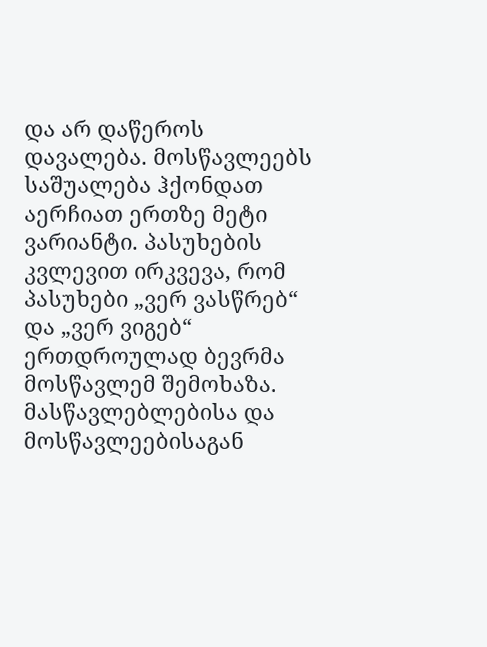და არ დაწეროს დავალება. მოსწავლეებს საშუალება ჰქონდათ აერჩიათ ერთზე მეტი ვარიანტი. პასუხების კვლევით ირკვევა, რომ პასუხები „ვერ ვასწრებ“ და „ვერ ვიგებ“ ერთდროულად ბევრმა მოსწავლემ შემოხაზა.
მასწავლებლებისა და მოსწავლეებისაგან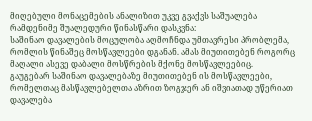მიღებული მონაცემების ანალიზით უკვე გვაქვს საშუალება რამდენიმე შუალედური წინასწარი დასკვნა:
საშინაო დავალების მოცულობა აღმოჩნდა უმთავრესი პრობლემა, რომლის წინაშეც მოსწავლეები დგანან. ამას მიუთითებენ როგორც მაღალი ასევე დაბალი მოსწრების მქონე მოსწავლეებიც.
გაუგებარ საშინაო დავალებაზე მიუთითებენ ის მოსწავლეები, რომელთაც მასწავლებელთა აზრით ზოგჯერ ან იშვიათად უწერიათ დავალება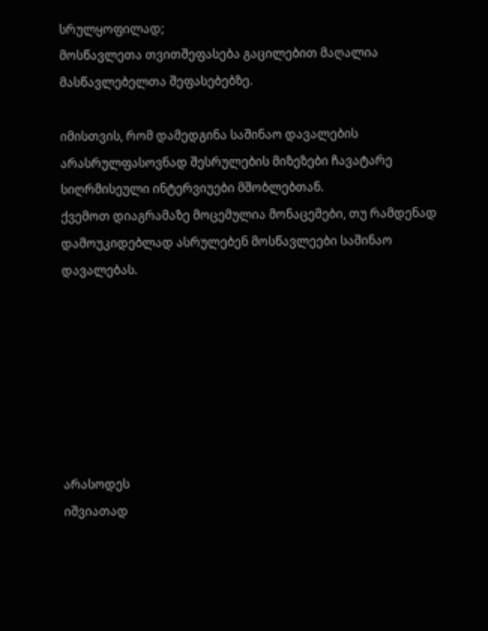სრულყოფილად;
მოსწავლეთა თვითშეფასება გაცილებით მაღალია მასწავლებელთა შეფასებებზე.

იმისთვის, რომ დამედგინა საშინაო დავალების არასრულფასოვნად შესრულების მიზეზები ჩავატარე სიღრმისეული ინტერვიუები მშობლებთან.
ქვემოთ დიაგრამაზე მოცემულია მონაცემები, თუ რამდენად დამოუკიდებლად ასრულებენ მოსწავლეები საშინაო დავალებას.







არასოდეს
იშვიათად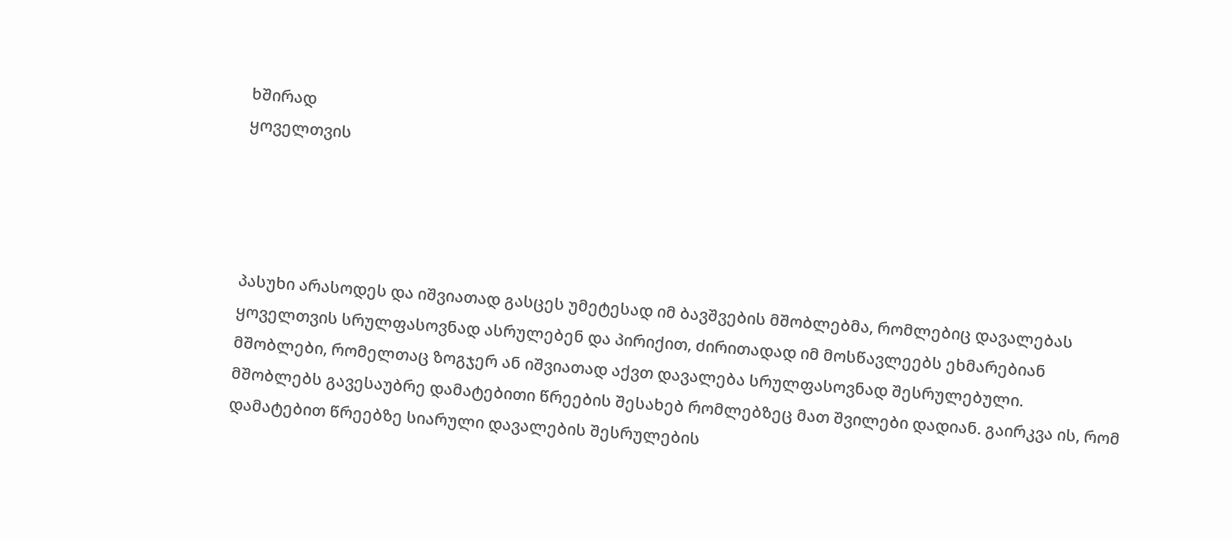ხშირად
ყოველთვის




პასუხი არასოდეს და იშვიათად გასცეს უმეტესად იმ ბავშვების მშობლებმა, რომლებიც დავალებას ყოველთვის სრულფასოვნად ასრულებენ და პირიქით, ძირითადად იმ მოსწავლეებს ეხმარებიან მშობლები, რომელთაც ზოგჯერ ან იშვიათად აქვთ დავალება სრულფასოვნად შესრულებული.
მშობლებს გავესაუბრე დამატებითი წრეების შესახებ რომლებზეც მათ შვილები დადიან. გაირკვა ის, რომ დამატებით წრეებზე სიარული დავალების შესრულების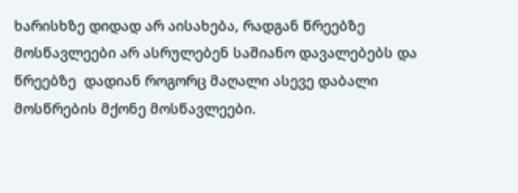ხარისხზე დიდად არ აისახება, რადგან წრეებზე მოსწავლეები არ ასრულებენ საშიანო დავალებებს და წრეებზე  დადიან როგორც მაღალი ასევე დაბალი მოსწრების მქონე მოსწავლეები.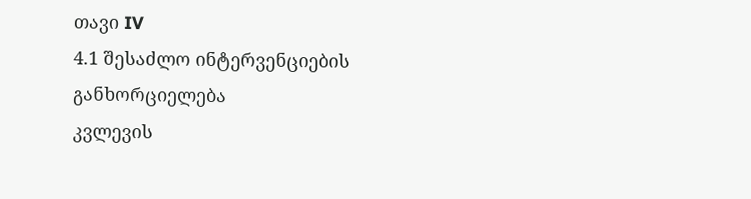თავი IV
4.1 შესაძლო ინტერვენციების განხორციელება
კვლევის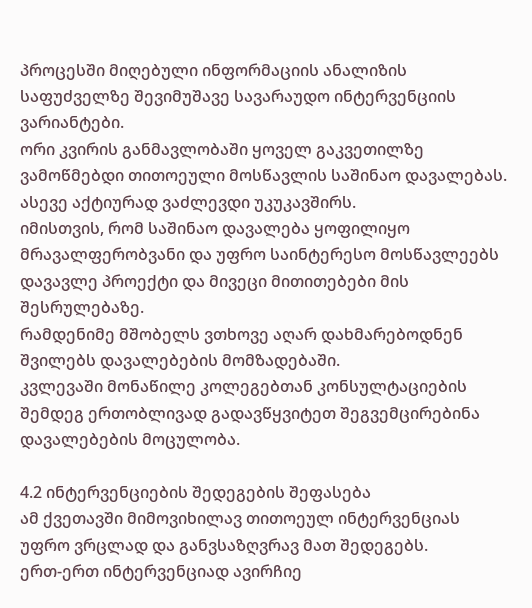პროცესში მიღებული ინფორმაციის ანალიზის საფუძველზე შევიმუშავე სავარაუდო ინტერვენციის ვარიანტები.
ორი კვირის განმავლობაში ყოველ გაკვეთილზე ვამოწმებდი თითოეული მოსწავლის საშინაო დავალებას. ასევე აქტიურად ვაძლევდი უკუკავშირს.
იმისთვის, რომ საშინაო დავალება ყოფილიყო მრავალფერობვანი და უფრო საინტერესო მოსწავლეებს დავავლე პროექტი და მივეცი მითითებები მის შესრულებაზე.
რამდენიმე მშობელს ვთხოვე აღარ დახმარებოდნენ შვილებს დავალებების მომზადებაში.
კვლევაში მონაწილე კოლეგებთან კონსულტაციების შემდეგ ერთობლივად გადავწყვიტეთ შეგვემცირებინა დავალებების მოცულობა.

4.2 ინტერვენციების შედეგების შეფასება
ამ ქვეთავში მიმოვიხილავ თითოეულ ინტერვენციას უფრო ვრცლად და განვსაზღვრავ მათ შედეგებს.
ერთ-ერთ ინტერვენციად ავირჩიე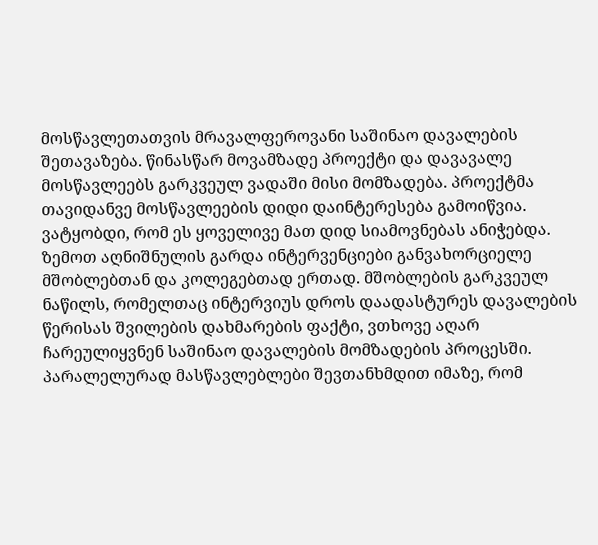მოსწავლეთათვის მრავალფეროვანი საშინაო დავალების შეთავაზება. წინასწარ მოვამზადე პროექტი და დავავალე მოსწავლეებს გარკვეულ ვადაში მისი მომზადება. პროექტმა თავიდანვე მოსწავლეების დიდი დაინტერესება გამოიწვია. ვატყობდი, რომ ეს ყოველივე მათ დიდ სიამოვნებას ანიჭებდა.
ზემოთ აღნიშნულის გარდა ინტერვენციები განვახორციელე მშობლებთან და კოლეგებთად ერთად. მშობლების გარკვეულ ნაწილს, რომელთაც ინტერვიუს დროს დაადასტურეს დავალების წერისას შვილების დახმარების ფაქტი, ვთხოვე აღარ ჩარეულიყვნენ საშინაო დავალების მომზადების პროცესში. პარალელურად მასწავლებლები შევთანხმდით იმაზე, რომ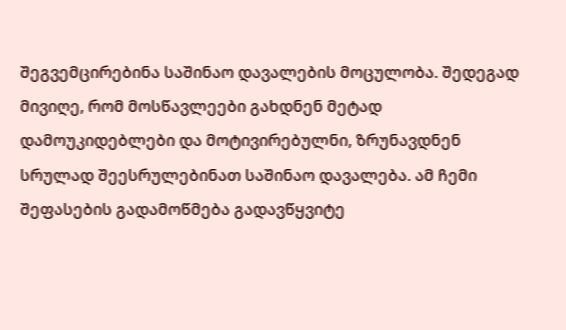შეგვემცირებინა საშინაო დავალების მოცულობა. შედეგად მივიღე, რომ მოსწავლეები გახდნენ მეტად დამოუკიდებლები და მოტივირებულნი, ზრუნავდნენ სრულად შეესრულებინათ საშინაო დავალება. ამ ჩემი შეფასების გადამოწმება გადავწყვიტე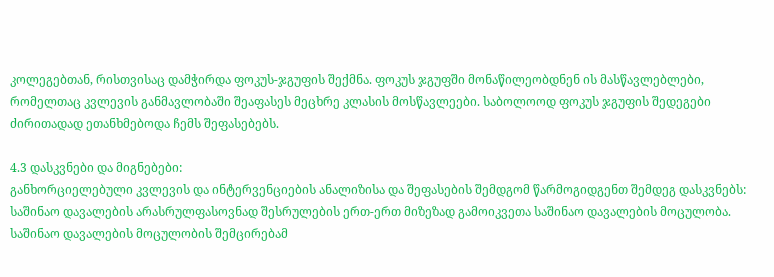კოლეგებთან, რისთვისაც დამჭირდა ფოკუს-ჯგუფის შექმნა. ფოკუს ჯგუფში მონაწილეობდნენ ის მასწავლებლები, რომელთაც კვლევის განმავლობაში შეაფასეს მეცხრე კლასის მოსწავლეები. საბოლოოდ ფოკუს ჯგუფის შედეგები ძირითადად ეთანხმებოდა ჩემს შეფასებებს.

4.3 დასკვნები და მიგნებები:
განხორციელებული კვლევის და ინტერვენციების ანალიზისა და შეფასების შემდგომ წარმოგიდგენთ შემდეგ დასკვნებს:
საშინაო დავალების არასრულფასოვნად შესრულების ერთ-ერთ მიზეზად გამოიკვეთა საშინაო დავალების მოცულობა. საშინაო დავალების მოცულობის შემცირებამ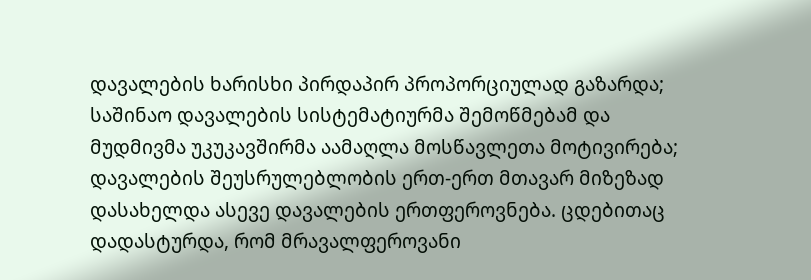დავალების ხარისხი პირდაპირ პროპორციულად გაზარდა;
საშინაო დავალების სისტემატიურმა შემოწმებამ და მუდმივმა უკუკავშირმა აამაღლა მოსწავლეთა მოტივირება;
დავალების შეუსრულებლობის ერთ-ერთ მთავარ მიზეზად დასახელდა ასევე დავალების ერთფეროვნება. ცდებითაც დადასტურდა, რომ მრავალფეროვანი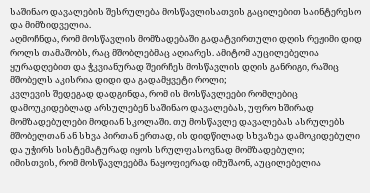საშინაო დავალების შესრულება მოსწავლისათვის გაცილებით საინტერესო და მიმზიდველია.
აღმოჩნდა, რომ მოსწავლის მომზადებაში გადატვირთული დღის რეჟიმი დიდ როლს თამაშობს, რაც მშობლებმაც აღიარეს. ამიტომ აუცილებელია ყურადღებით და ჭკვიანურად შეირჩეს მოსწავლის დღის განრიგი, რაშიც მშობელს აკისრია დიდი და გადამყვეტი როლი;
კვლევის შედეგად დადგინდა, რომ ის მოსწავლეები რომლებიც დამოუკიდებლად არსულებენ საშინაო დავალებას, უფრო ხშირად მომზადებულები მოდიან სკოლაში. თუ მოსწავლე დავალებას ასრულებს მშობელთან ან სხვა პირთან ერთად, ის დიდწილად სხვაზეა დამოკიდებული და უჭირს სისტემატურად იყოს სრულფასოვნად მომზადებული;
იმისთვის, რომ მოსწავლეებმა ნაყოფიერად იმუშაონ, აუცილებელია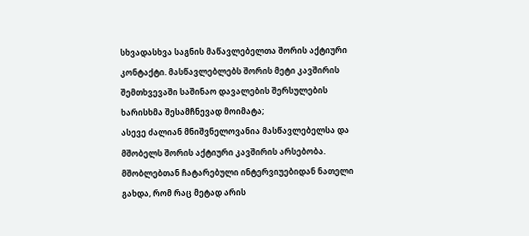სხვადასხვა საგნის მაწავლებელთა შორის აქტიური კონტაქტი. მასწავლებლებს შორის მეტი კავშირის შემთხვევაში საშინაო დავალების შერსულების ხარისხმა შესამჩნევად მოიმატა;
ასევე ძალიან მნიშვნელოვანია მასწავლებელსა და მშობელს შორის აქტიური კავშირის არსებობა. მშობლებთან ჩატარებული ინტერვიუებიდან ნათელი გახდა, რომ რაც მეტად არის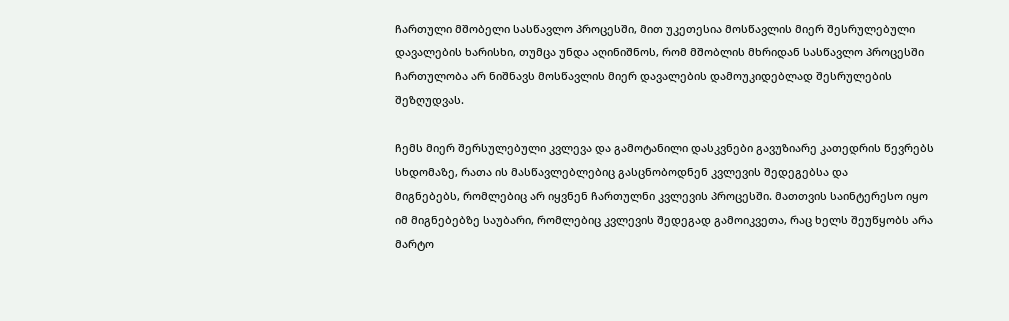ჩართული მშობელი სასწავლო პროცესში, მით უკეთესია მოსწავლის მიერ შესრულებული დავალების ხარისხი, თუმცა უნდა აღინიშნოს, რომ მშობლის მხრიდან სასწავლო პროცესში ჩართულობა არ ნიშნავს მოსწავლის მიერ დავალების დამოუკიდებლად შესრულების შეზღუდვას.

ჩემს მიერ შერსულებული კვლევა და გამოტანილი დასკვნები გავუზიარე კათედრის წევრებს
სხდომაზე, რათა ის მასწავლებლებიც გასცნობოდნენ კვლევის შედეგებსა და
მიგნებებს, რომლებიც არ იყვნენ ჩართულნი კვლევის პროცესში. მათთვის საინტერესო იყო იმ მიგნებებზე საუბარი, რომლებიც კვლევის შედეგად გამოიკვეთა, რაც ხელს შეუწყობს არა მარტო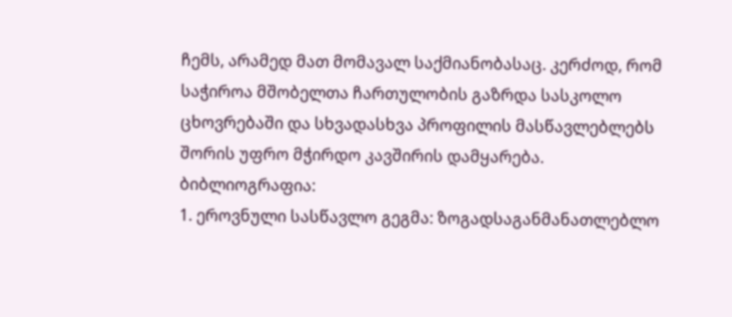ჩემს, არამედ მათ მომავალ საქმიანობასაც. კერძოდ, რომ საჭიროა მშობელთა ჩართულობის გაზრდა სასკოლო ცხოვრებაში და სხვადასხვა პროფილის მასწავლებლებს შორის უფრო მჭირდო კავშირის დამყარება.
ბიბლიოგრაფია:
1. ეროვნული სასწავლო გეგმა: ზოგადსაგანმანათლებლო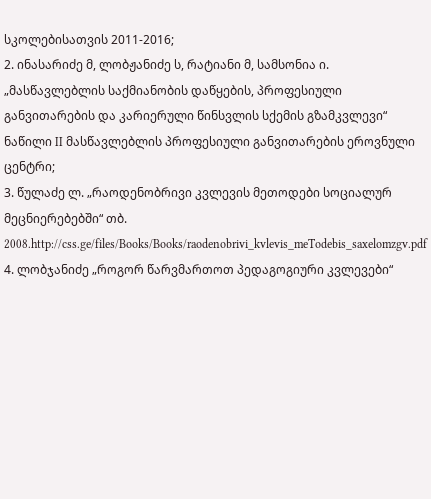სკოლებისათვის 2011-2016;
2. ინასარიძე მ, ლობჟანიძე ს, რატიანი მ, სამსონია ი. „მასწავლებლის საქმიანობის დაწყების, პროფესიული განვითარების და კარიერული წინსვლის სქემის გზამკვლევი“ ნაწილი II მასწავლებლის პროფესიული განვითარების ეროვნული ცენტრი;
3. წულაძე ლ. „რაოდენობრივი კვლევის მეთოდები სოციალურ მეცნიერებებში“ თბ. 2008.http://css.ge/files/Books/Books/raodenobrivi_kvlevis_meTodebis_saxelomzgv.pdf
4. ლობჯანიძე „როგორ წარვმართოთ პედაგოგიური კვლევები“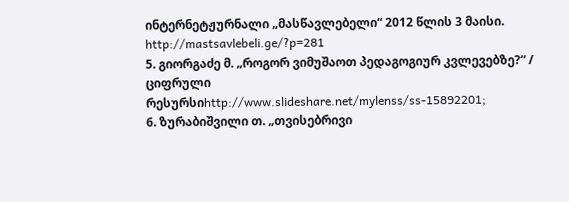ინტერნეტჟურნალი „მასწავლებელი“ 2012 წლის 3 მაისი. http://mastsavlebeli.ge/?p=281
5. გიორგაძე მ. „როგორ ვიმუშაოთ პედაგოგიურ კვლევებზე?“ / ციფრული რესურსიhttp://www.slideshare.net/mylenss/ss-15892201;
6. ზურაბიშვილი თ. „თვისებრივი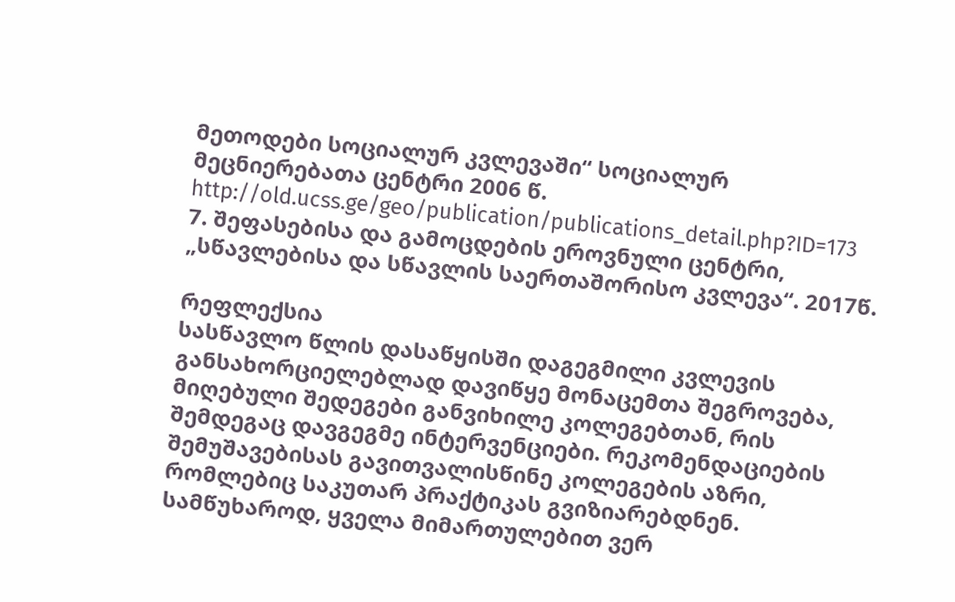მეთოდები სოციალურ კვლევაში“ სოციალურ მეცნიერებათა ცენტრი 2006 წ. http://old.ucss.ge/geo/publication/publications_detail.php?ID=173
7. შეფასებისა და გამოცდების ეროვნული ცენტრი, „სწავლებისა და სწავლის საერთაშორისო კვლევა“. 2017წ.

რეფლექსია
სასწავლო წლის დასაწყისში დაგეგმილი კვლევის განსახორციელებლად დავიწყე მონაცემთა შეგროვება, მიღებული შედეგები განვიხილე კოლეგებთან, რის შემდეგაც დავგეგმე ინტერვენციები. რეკომენდაციების შემუშავებისას გავითვალისწინე კოლეგების აზრი, რომლებიც საკუთარ პრაქტიკას გვიზიარებდნენ. სამწუხაროდ, ყველა მიმართულებით ვერ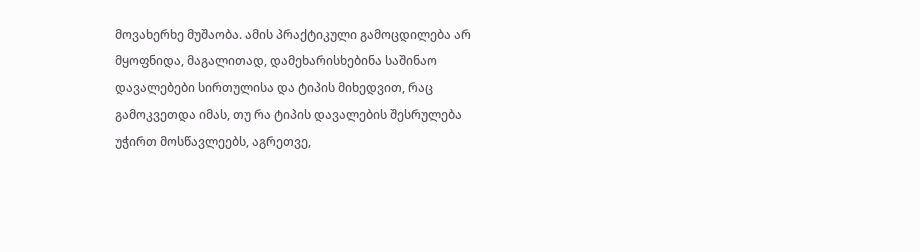მოვახერხე მუშაობა. ამის პრაქტიკული გამოცდილება არ მყოფნიდა, მაგალითად, დამეხარისხებინა საშინაო დავალებები სირთულისა და ტიპის მიხედვით, რაც გამოკვეთდა იმას, თუ რა ტიპის დავალების შესრულება უჭირთ მოსწავლეებს, აგრეთვე,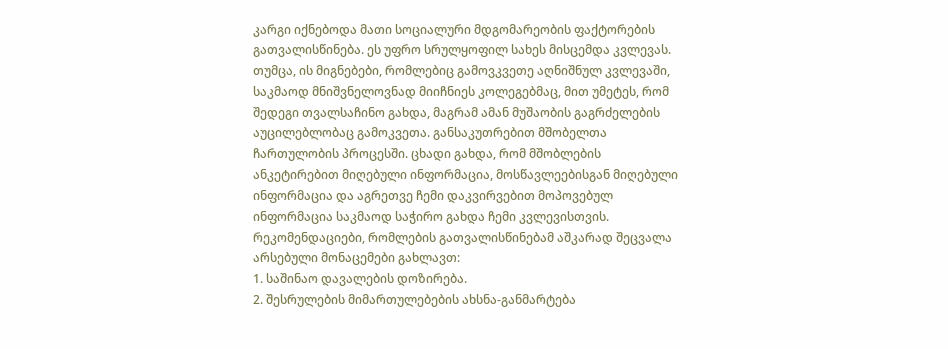კარგი იქნებოდა მათი სოციალური მდგომარეობის ფაქტორების გათვალისწინება. ეს უფრო სრულყოფილ სახეს მისცემდა კვლევას. თუმცა, ის მიგნებები, რომლებიც გამოვკვეთე აღნიშნულ კვლევაში, საკმაოდ მნიშვნელოვნად მიიჩნიეს კოლეგებმაც, მით უმეტეს, რომ შედეგი თვალსაჩინო გახდა, მაგრამ ამან მუშაობის გაგრძელების აუცილებლობაც გამოკვეთა. განსაკუთრებით მშობელთა ჩართულობის პროცესში. ცხადი გახდა, რომ მშობლების  ანკეტირებით მიღებული ინფორმაცია, მოსწავლეებისგან მიღებული ინფორმაცია და აგრეთვე ჩემი დაკვირვებით მოპოვებულ ინფორმაცია საკმაოდ საჭირო გახდა ჩემი კვლევისთვის.
რეკომენდაციები, რომლების გათვალისწინებამ აშკარად შეცვალა არსებული მონაცემები გახლავთ:
1. საშინაო დავალების დოზირება.
2. შესრულების მიმართულებების ახსნა-განმარტება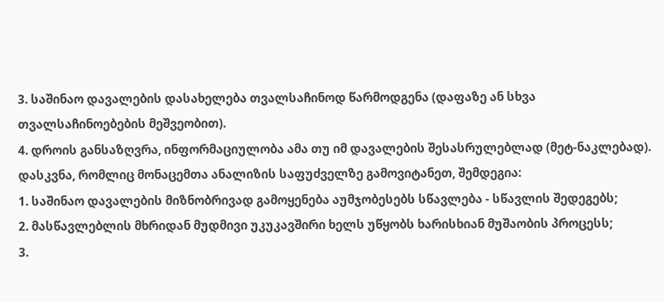3. საშინაო დავალების დასახელება თვალსაჩინოდ წარმოდგენა (დაფაზე ან სხვა თვალსაჩინოებების მეშვეობით).
4. დროის განსაზღვრა, ინფორმაციულობა ამა თუ იმ დავალების შესასრულებლად (მეტ-ნაკლებად).
დასკვნა, რომლიც მონაცემთა ანალიზის საფუძველზე გამოვიტანეთ, შემდეგია:
1. საშინაო დავალების მიზნობრივად გამოყენება აუმჯობესებს სწავლება - სწავლის შედეგებს;
2. მასწავლებლის მხრიდან მუდმივი უკუკავშირი ხელს უწყობს ხარისხიან მუშაობის პროცესს;
3.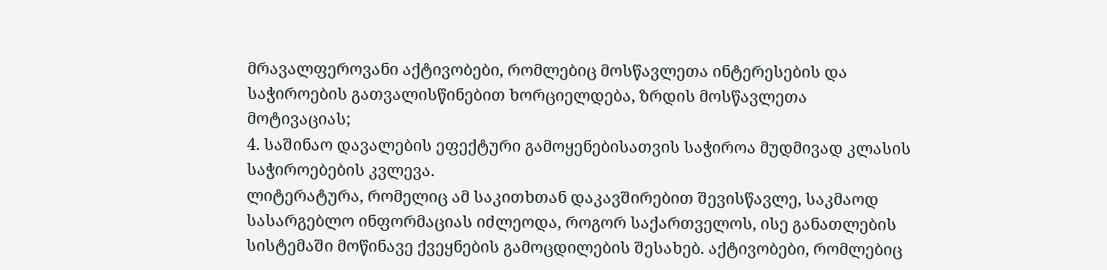მრავალფეროვანი აქტივობები, რომლებიც მოსწავლეთა ინტერესების და საჭიროების გათვალისწინებით ხორციელდება, ზრდის მოსწავლეთა მოტივაციას;
4. საშინაო დავალების ეფექტური გამოყენებისათვის საჭიროა მუდმივად კლასის საჭიროებების კვლევა.
ლიტერატურა, რომელიც ამ საკითხთან დაკავშირებით შევისწავლე, საკმაოდ სასარგებლო ინფორმაციას იძლეოდა, როგორ საქართველოს, ისე განათლების სისტემაში მოწინავე ქვეყნების გამოცდილების შესახებ. აქტივობები, რომლებიც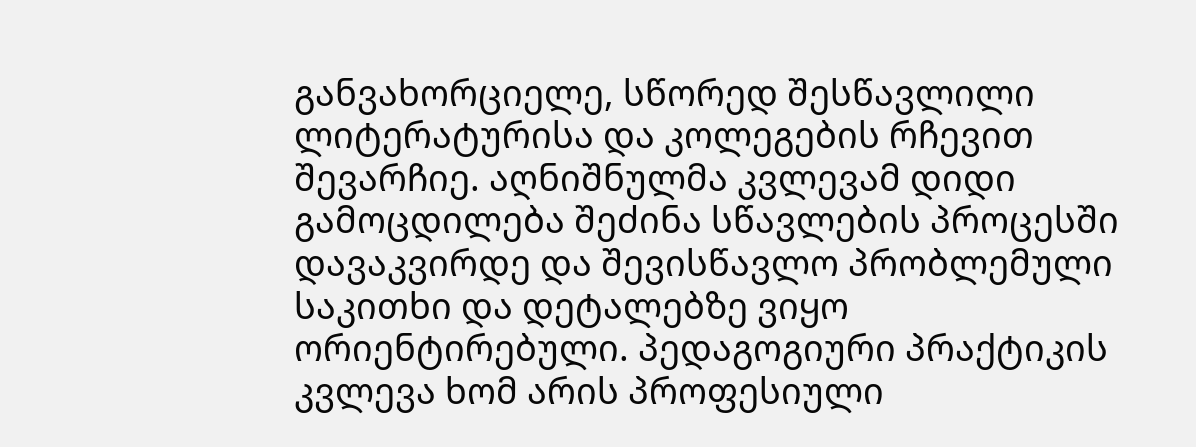განვახორციელე, სწორედ შესწავლილი ლიტერატურისა და კოლეგების რჩევით შევარჩიე. აღნიშნულმა კვლევამ დიდი გამოცდილება შეძინა სწავლების პროცესში დავაკვირდე და შევისწავლო პრობლემული საკითხი და დეტალებზე ვიყო ორიენტირებული. პედაგოგიური პრაქტიკის კვლევა ხომ არის პროფესიული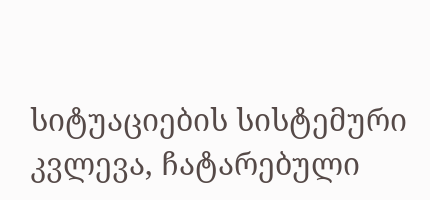სიტუაციების სისტემური კვლევა, ჩატარებული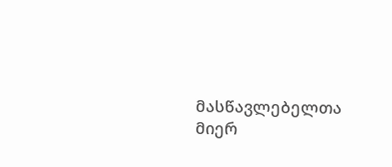მასწავლებელთა მიერ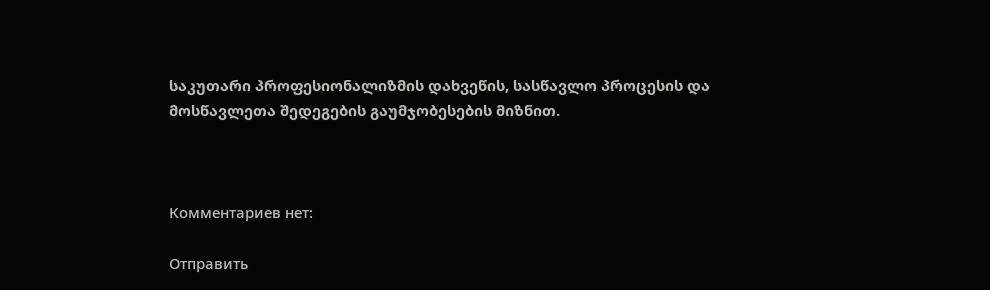საკუთარი პროფესიონალიზმის დახვეწის, სასწავლო პროცესის და მოსწავლეთა შედეგების გაუმჯობესების მიზნით.



Комментариев нет:

Отправить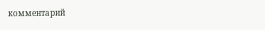комментарий